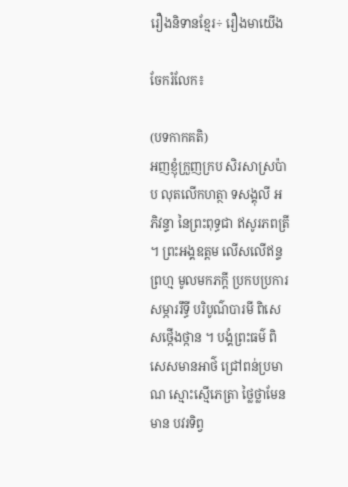រឿងនិទានខ្មែរ÷ រឿងមាយើង

ចែករំលែក៖

(បទកាកគតិ)
អញខ្ញុំក្រួញក្រប សិរសាស្រប៉ាប លុតលើកហត្ថា ទសង្គុលី អភិវន្ទា នៃព្រះពុទ្ធជា ឥសូរភពត្រី ។ ព្រះអង្គឧត្ដម លើសលើឥន្ទព្រហ្ម មូលមកភក្ដី ប្រកបប្រការ សម្ភាររឹទ្ធី បរិបូណ៌បារមី ពិសេសថ្កើងថ្កាន ។ បង្គំព្រះធម៌ ពិសេសមានអាថ៌ ជ្រៅពន់ប្រមាណ ស្មោះស្មើភេត្រា ថ្លៃថ្លាមែនមាន បវរទិព្វ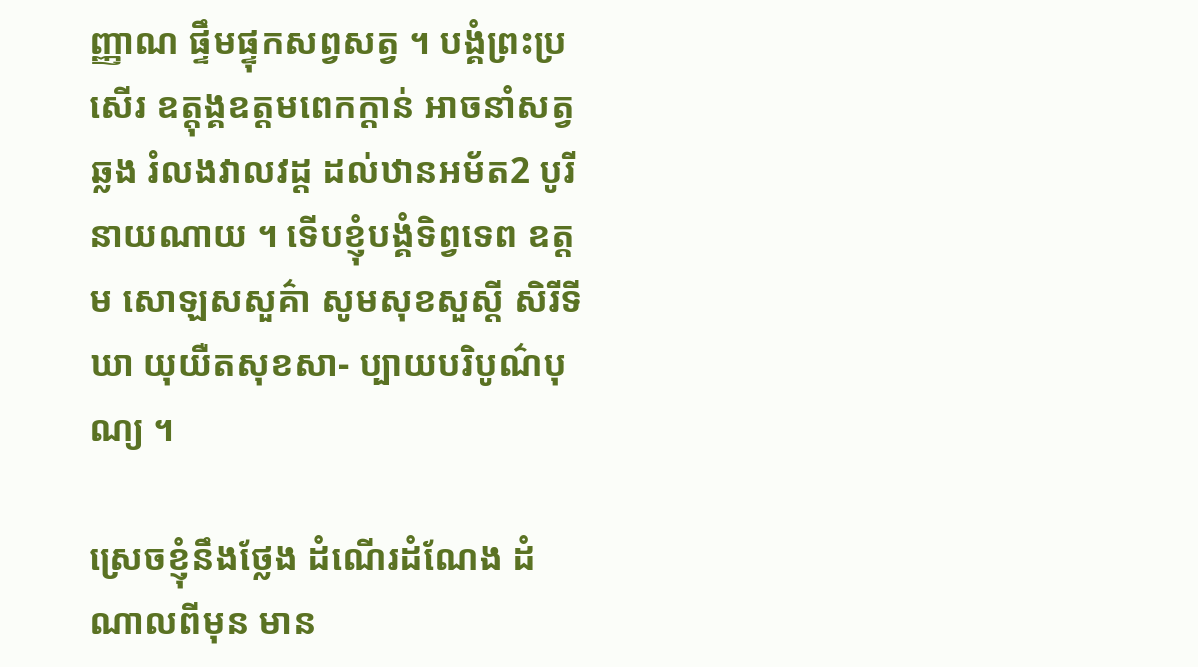ញ្ញាណ ផ្ទឹមផ្ទុកសព្វសត្វ ។ បង្គំព្រះប្រសើរ ឧត្តុង្គឧត្ដមពេកក្ដាន់ អាចនាំសត្វឆ្លង រំលងវាលវដ្ដ ដល់ឋានអម័ត2 បូរីនាយណាយ ។ ទើបខ្ញុំបង្គំទិព្វទេព ឧត្ដម សោឡសសួគ៌ា សូមសុខសួស្ដី សិរីទីឃា យុយឺតសុខសា- ប្បាយបរិបូណ៌បុណ្យ ។

ស្រេចខ្ញុំនឹងថ្លែង ដំណើរដំណែង ដំណាលពីមុន មាន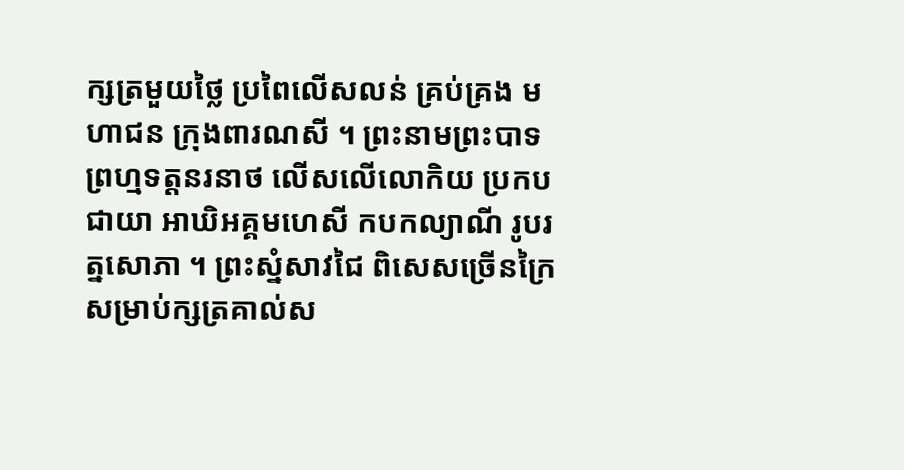ក្សត្រមួយថ្លៃ ប្រពៃលើសលន់ គ្រប់គ្រង មហាជន ក្រុងពារណសី ។ ព្រះនាមព្រះបាទ ព្រហ្មទត្តនរនាថ លើសលើលោកិយ ប្រកបជាយា អាឃិអគ្គមហេសី កបកល្យាណី រូបរត្នសោភា ។ ព្រះស្នំសាវជៃ ពិសេសច្រើនក្រៃ សម្រាប់ក្សត្រគាល់ស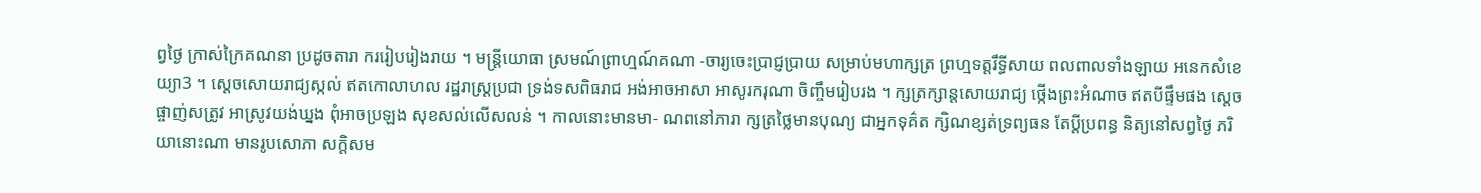ព្វថ្ងៃ ក្រាស់ក្រៃគណនា ប្រដូចតារា កររៀបរៀងរាយ ។ មន្ត្រីយោធា ស្រមណ៍ព្រាហ្មណ៍គណា -ចារ្យចេះប្រាជ្ញប្រាយ សម្រាប់មហាក្សត្រ ព្រហ្មទត្តរឹទ្ធីសាយ ពលពាលទាំងឡាយ អនេកសំខេយ្យា3 ។ ស្ដេចសោយរាជ្យស្កល់ ឥតកោលាហល រដ្ឋរាស្ត្រប្រជា ទ្រង់ទសពិធរាជ អង់អាចអាសា អាសូរករុណា ចិញ្ចឹមរៀបរង ។ ក្សត្រក្សាន្តសោយរាជ្យ ថ្កើងព្រះអំណាច ឥតបីផ្ទឹមផង ស្ដេចផ្ចាញ់សត្រូវ អាស្រូវយង់ឃ្នង ពុំអាចប្រឡង សុខសល់លើសលន់ ។ កាលនោះមានមា- ណពនៅភារា ក្សត្រថ្លៃមានបុណ្យ ជាអ្នកទុគ៌ត ក្សិណខ្សត់ទ្រព្យធន តែប្ដីប្រពន្ធ និត្យនៅសព្វថ្ងៃ ភរិយានោះណា មានរូបសោភា សក្ដិសម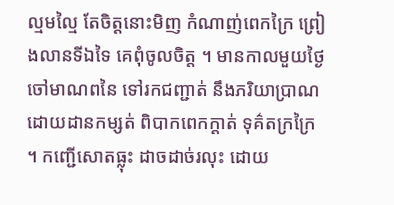ល្មមល្មៃ តែចិត្តនោះមិញ កំណាញ់ពេកក្រៃ ព្រៀងលានទីឯទៃ គេពុំចូលចិត្ត ។ មានកាលមួយថ្ងៃ ចៅមាណពនៃ ទៅរកជញ្ជាត់ នឹងភរិយាប្រាណ ដោយដានកម្សត់ ពិបាកពេកក្ដាត់ ទុគ៌តក្រក្រៃ ។ កញ្ជើសោតធ្លុះ ដាចដាច់រលុះ ដោយ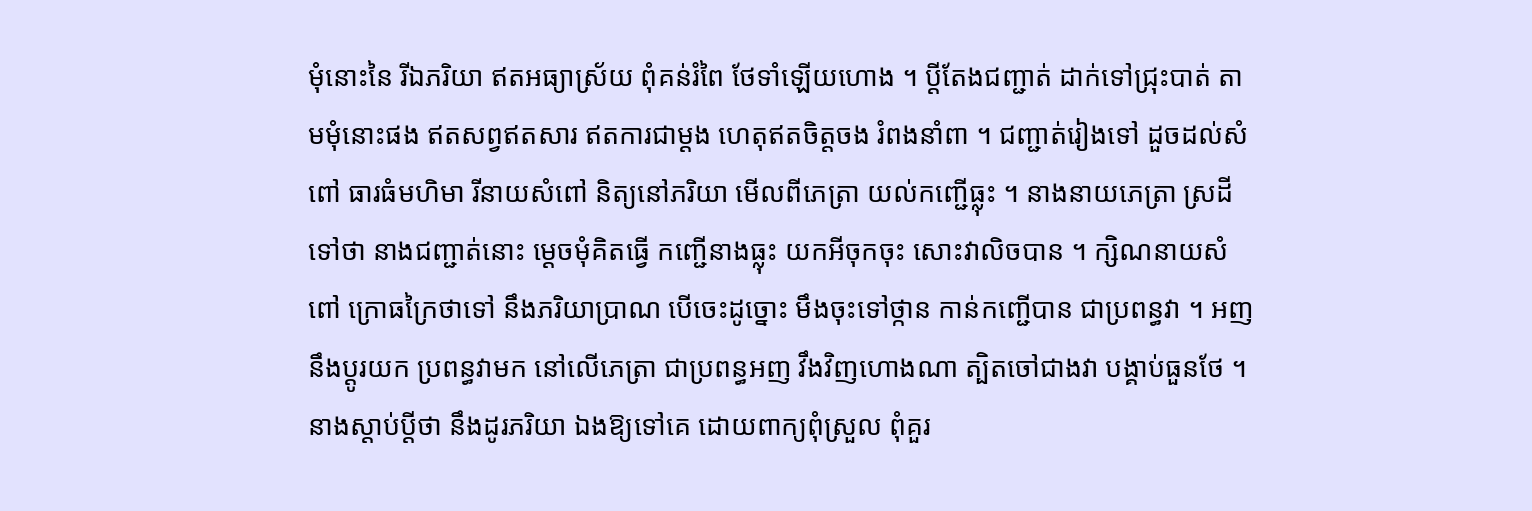មុំនោះនៃ រីឯភរិយា ឥតអធ្យាស្រ័យ ពុំគន់រំពៃ ថែទាំឡើយហោង ។ ប្ដីតែងជញ្ជាត់ ដាក់ទៅជ្រុះបាត់ តាមមុំនោះផង ឥតសព្វឥតសារ ឥតការជាម្ដង ហេតុឥតចិត្តចង រំពងនាំពា ។ ជញ្ជាត់រៀងទៅ ដួចដល់សំពៅ ធារធំមហិមា រីនាយសំពៅ និត្យនៅភរិយា មើលពីភេត្រា យល់កញ្ជើធ្លុះ ។ នាងនាយភេត្រា ស្រដីទៅថា នាងជញ្ជាត់នោះ ម្ដេចមុំគិតធ្វើ កញ្ជើនាងធ្លុះ យកអីចុកចុះ សោះវាលិចបាន ។ ក្សិណនាយសំពៅ ក្រោធក្រៃថាទៅ នឹងភរិយាប្រាណ បើចេះដូច្នោះ មឹងចុះទៅថ្កាន កាន់កញ្ជើបាន ជាប្រពន្ធវា ។ អញនឹងប្ដូរយក ប្រពន្ធវាមក នៅលើភេត្រា ជាប្រពន្ធអញ វឹងវិញហោងណា ត្បិតចៅជាងវា បង្គាប់ធួនថែ ។ នាងស្ដាប់ប្ដីថា នឹងដូរភរិយា ឯងឱ្យទៅគេ ដោយពាក្យពុំស្រួល ពុំគួរ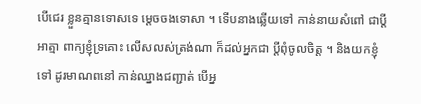បើជេរ ខ្លួនគ្មានទោសទេ ម្ដេចចងទោសា ។ ទើបនាងឆ្លើយទៅ កាន់នាយសំពៅ ជាប្ដីអាត្មា ពាក្យខ្ញុំទ្រគោះ លើសលស់ត្រង់ណា ក៏ដល់អ្នកជា ប្ដីពុំចូលចិត្ត ។ និងយកខ្ញុំទៅ ដូរមាណពនៅ កាន់ឈ្នាងជញ្ជាត់ បើអ្ន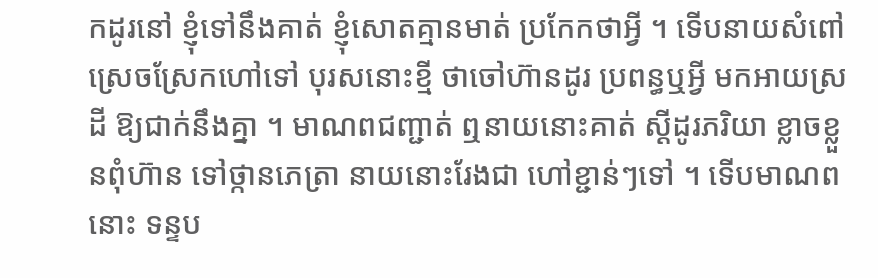កដូរនៅ ខ្ញុំទៅនឹងគាត់ ខ្ញុំសោតគ្មានមាត់ ប្រកែកថាអ្វី ។ ទើបនាយសំពៅ ស្រេចស្រែកហៅទៅ បុរសនោះខ្មី ថាចៅហ៊ានដូរ ប្រពន្ធឬអ្វី មកអាយស្រដី ឱ្យជាក់នឹងគ្នា ។ មាណពជញ្ជាត់ ឮនាយនោះគាត់ ស្ដីដូរភរិយា ខ្លាចខ្លួនពុំហ៊ាន ទៅថ្កានភេត្រា នាយនោះរែងជា ហៅខ្ជាន់ៗទៅ ។ ទើបមាណពនោះ ទន្ទប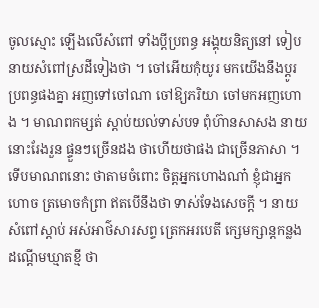ចូលស្មោះ ឡើងលើសំពៅ ទាំងប្ដីប្រពន្ធ អង្គុយនិត្យនៅ ទៀបនាយសំពៅស្រដីទៀងថា ។ ចៅអើយកុំយូរ មកយើងនឹងប្ដូរ ប្រពន្ធផងគ្នា អញទៅចៅណា ចៅឱ្យភរិយា ចៅមកអញហោង ។ មាណពកម្សត់ ស្ដាប់យល់ទាស់បទ ពុំហ៊ានសាសង នាយនោះរែងរួន ផ្ទួនៗច្រើនដង ថាហើយថាផង ជាច្រើនភាសា ។ ទើបមាណពនោះ ថាតាមចំពោះ ចិត្តអ្នកហោងណា៎ ខ្ញុំជាអ្នកហោច ត្រមោចកំព្រា ឥតបើនឹងថា ទាស់ទែងសេចក្ដី ។ នាយសំពៅស្ដាប់ អស់អាថ៌សារសព្ទ ត្រេកអរបេតី ក្សេមក្សាន្តកន្លង ដណ្ដើមឃ្មាតខ្មី ថា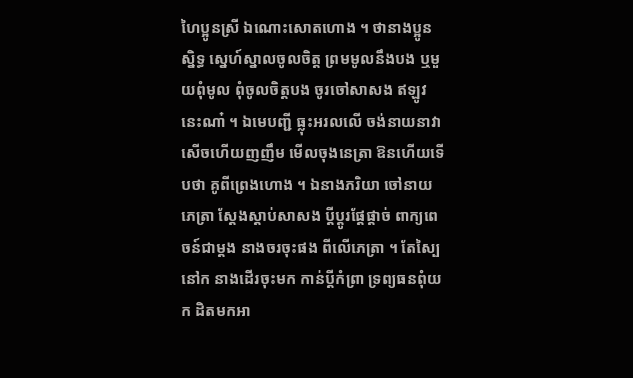ហៃប្អូនស្រី ឯណោះសោតហោង ។ ថានាងប្អូនស្និទ្ធ ស្នេហ៍ស្នាលចូលចិត្ត ព្រមមូលនឹងបង ឬមួយពុំមូល ពុំចូលចិត្តបង ចូរចៅសាសង ឥឡូវនេះណា៎ ។ ឯមេបញ្ជី ធ្លុះអរលលើ ចង់នាយនាវា សើចហើយញញឹម មើលចុងនេត្រា ឱនហើយទើបថា គូពីព្រេងហោង ។ ឯនាងភរិយា ចៅនាយភេត្រា ស្ដែងស្ដាប់សាសង ប្ដីប្ដូរផ្ដែផ្ដាច់ ពាក្យពេចន៍ជាម្ដង នាងចរចុះផង ពីលើភេត្រា ។ តែស្បៃនៅក នាងដើរចុះមក កាន់ប្ដីកំព្រា ទ្រព្យធនពុំយក ដិតមកអា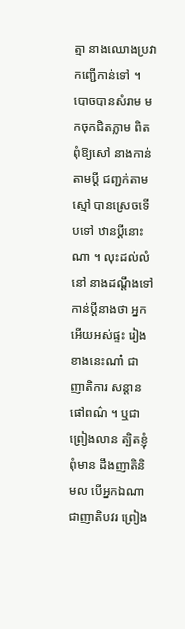ត្មា នាងឈោងប្រវា កញ្ជើកាន់ទៅ ។ បោចបានសំរាម មកចុកជិតភ្លាម ពិតពុំឱ្យសៅ នាងកាន់តាមប្ដី ជញ្ជក់តាមស្មៅ បានស្រេចទើបទៅ ឋានប្ដីនោះណា ។ លុះដល់លំនៅ នាងដណ្ដឹងទៅ កាន់ប្ដីនាងថា អ្នកអើយអស់ផ្ទះ រៀងខាងនេះណា៎ ជាញាតិការ សន្តានផៅពណ៌ ។ ឬជាព្រៀងលាន ត្បិតខ្ញុំពុំមាន ដឹងញាតិនិមល បើអ្នកឯណា ជាញាតិបវរ ព្រៀង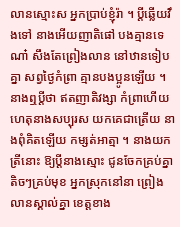លានស្មោះស អ្នកប្រាប់ខ្ញុំរ៉ា ។ ប្ដីឆ្លើយវឹងទៅ នាងអើយញាតិផៅ បងគ្មានទេណា៎ សឹងតែព្រៀងលាន នៅឋានទៀបគ្នា សព្វថ្ងៃកំព្រា គ្មានបងប្អូនឡើយ ។ នាងឮប្ដីថា ឥតញាតិវង្សា កំព្រាហើយ ហេតុនាងសប្បុរស យកគេជាត្រើយ នាងពុំគិតឡើយ កម្សត់អាត្មា ។ នាងយកត្រីនោះ ឱ្យប្ដីនាងស្មោះ ជូនចែកគ្រប់គ្នា តិចៗគ្រប់មុខ អ្នកស្រុកនៅនា ព្រៀងលានស្គាល់គ្នា ខេត្តខាង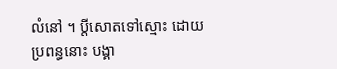លំនៅ ។ ប្ដីសោតទៅស្មោះ ដោយប្រពន្ធនោះ បង្គា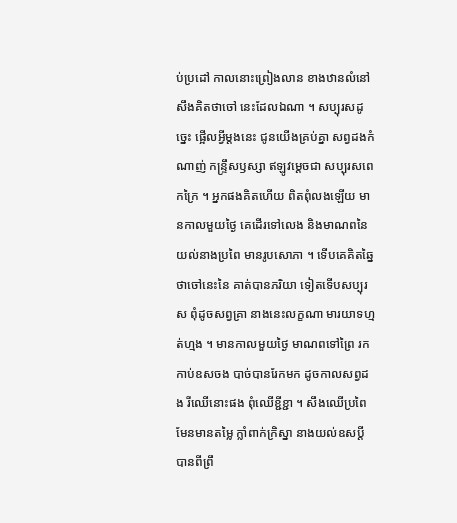ប់ប្រដៅ កាលនោះព្រៀងលាន ខាងឋានលំនៅ សឹងគិតថាចៅ នេះដែលឯណា ។ សប្បុរសដូច្នេះ ផ្អើលអ្វីម្ដងនេះ ជូនយើងគ្រប់គ្នា សព្វដងកំណាញ់ កន្ទ្រឹសឫស្សា ឥឡូវម្ដេចជា សប្បុរសពេកក្រៃ ។ អ្នកផងគិតហើយ ពិតពុំលងឡើយ មានកាលមួយថ្ងៃ គេដើរទៅលេង និងមាណពនៃ យល់នាងប្រពៃ មានរូបសោភា ។ ទើបគេគិតឆ្នៃ ថាចៅនេះនៃ គាត់បានភរិយា ទៀតទើបសប្បុរស ពុំដូចសព្វគ្រា នាងនេះលក្ខណា មារយាទហ្មត់ហ្មង ។ មានកាលមួយថ្ងៃ មាណពទៅព្រៃ រកកាប់ឧសចង បាច់បានរែកមក ដូចកាលសព្វដង រីឈើនោះផង ពុំឈើខ្ជីខ្ជា ។ សឹងឈើប្រពៃ មែនមានតម្លៃ ក្លាំពាក់ក្រិស្នា នាងយល់ឧសប្ដី បានពីព្រឹ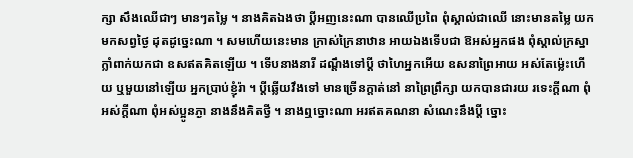ក្សា សឹងឈើជាៗ មានៗតម្លៃ ។ នាងគិតឯងថា ប្ដីអញនេះណា បានឈើប្រពៃ ពុំស្គាល់ជាឈើ នោះមានតម្លៃ យកមកសព្វថ្ងៃ ដុតដូច្នេះណា ។ សមហើយនេះមាន ក្រាស់ក្រៃនាឋាន អាយឯងទើបជា ឱអស់អ្នកផង ពុំស្គាល់ក្រស្នា ក្លាំពាក់យកជា ឧសឥតគិតឡើយ ។ ទើបនាងនារី ដណ្ដឹងទៅប្ដី ថាហៃអ្នកអើយ ឧសនាព្រៃអាយ អស់តែម្ល៉េះហើយ ឬមួយនៅឡើយ អ្នកប្រាប់ខ្ញុំរ៉ា ។ ប្ដីឆ្លើយវឹងទៅ មានច្រើនក្ដាត់នៅ នាព្រៃព្រឹក្សា យកបានជារយ រទេះក្ដីណា ពុំអស់ក្ដីណា ពុំអស់ប្អូនភ្ងា នាងនឹងគិតថ្វី ។ នាងឮច្នោះណា អរឥតគណនា សំណេះនឹងប្ដី ច្នោះ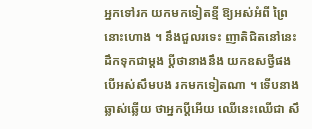អ្នកទៅរក យកមកទៀតខ្មី ឱ្យអស់អំពី ព្រៃនោះហោង ។ នឹងជួលរទេះ ញាតិជិតនៅនេះ ដឹកទុកជាម្ដង ប្ដីថានាងនឹង យកឧសថ្វីផង បើអស់សឹមបង រកមកទៀតណា ។ ទើបនាងឆ្លាស់ឆ្លើយ ថាអ្នកប្ដីអើយ ឈើនេះឈើជា សឹ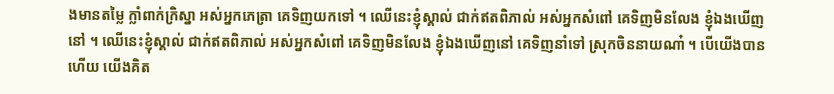ងមានតម្លៃ ក្លាំពាក់ក្រិស្នា អស់អ្នកភេត្រា គេទិញយកទៅ ។ ឈើនេះខ្ញុំស្គាល់ ជាក់ឥតពិភាល់ អស់អ្នកសំពៅ គេទិញមិនលែង ខ្ញុំឯងឃើញនៅ ។ ឈើនេះខ្ញុំស្គាល់ ជាក់ឥតពិភាល់ អស់អ្នកសំពៅ គេទិញមិនលែង ខ្ញុំឯងឃើញនៅ គេទិញនាំទៅ ស្រុកចិននាយណា៎ ។ បើយើងបានហើយ យើងគិត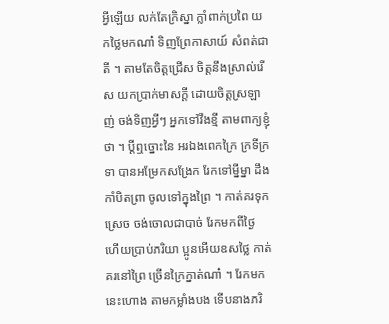អ្វីឡើយ លក់តែក្រិស្នា ក្លាំពាក់ប្រពៃ យកថ្លៃមកណា៎ ទិញព្រែកាសាយ៍ សំពត់ជាតី ។ តាមតែចិត្តជ្រើស ចិត្តនឹងស្រាល់រើស យកប្រាក់មាសក្ដី ដោយចិត្តស្រឡាញ់ ចង់ទិញអ្វីៗ អ្នកទៅវឹងខ្មី តាមពាក្យខ្ញុំថា ។ ប្ដីឮច្នោះនៃ អរឯងពេកក្រៃ ក្រទីក្រទា បានអម្រែកសង្រែក រែកទៅម្នីម្នា ដឹងកាំបិតព្រា ចូលទៅក្នុងព្រៃ ។ កាត់គរទុកស្រេច ចង់ចោលជាបាច់ រែកមកពីថ្ងៃ ហើយប្រាប់ភរិយា ប្អូនអើយឧសថ្លៃ កាត់គរនៅព្រៃ ច្រើនក្រៃក្នាត់ណា៎ ។ រែកមកនេះហោង តាមកម្លាំងបង ទើបនាងភរិ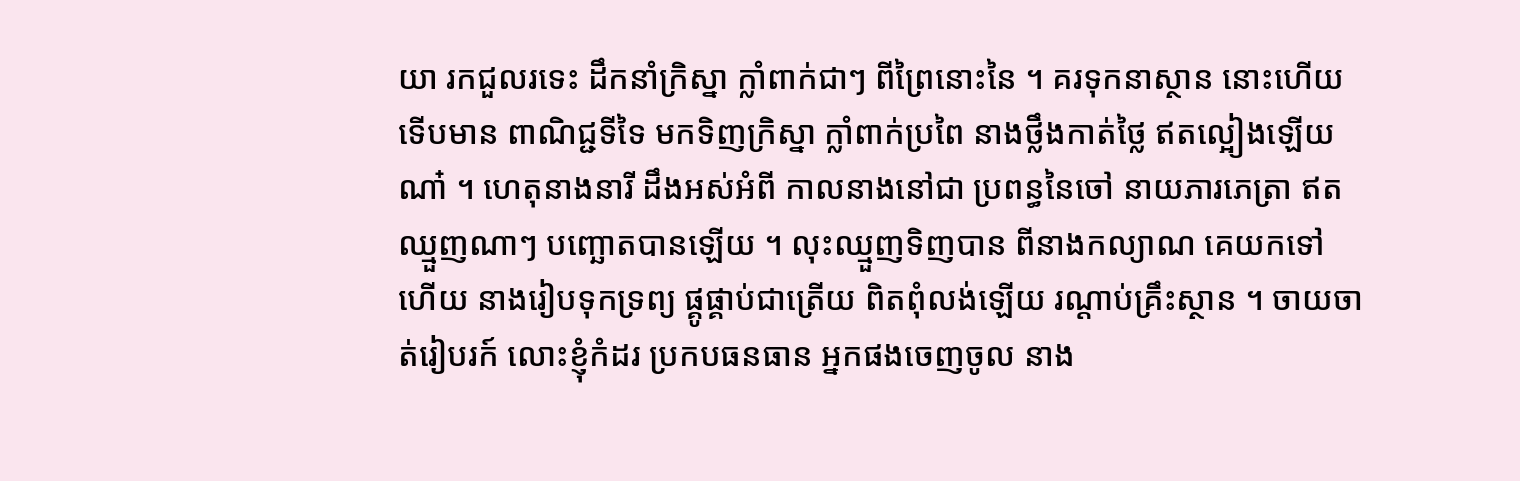យា រកជួលរទេះ ដឹកនាំក្រិស្នា ក្លាំពាក់ជាៗ ពីព្រៃនោះនៃ ។ គរទុកនាស្ថាន នោះហើយទើបមាន ពាណិជ្ជទីទៃ មកទិញក្រិស្នា ក្លាំពាក់ប្រពៃ នាងថ្លឹងកាត់ថ្លៃ ឥតល្អៀងឡើយណា៎ ។ ហេតុនាងនារី ដឹងអស់អំពី កាលនាងនៅជា ប្រពន្ធនៃចៅ នាយភារភេត្រា ឥតឈ្មួញណាៗ បញ្ឆោតបានឡើយ ។ លុះឈ្មួញទិញបាន ពីនាងកល្យាណ គេយកទៅហើយ នាងរៀបទុកទ្រព្យ ផ្គូផ្គាប់ជាត្រើយ ពិតពុំលង់ឡើយ រណ្ដាប់គ្រឹះស្ថាន ។ ចាយចាត់រៀបរក៍ លោះខ្ញុំកំដរ ប្រកបធនធាន អ្នកផងចេញចូល នាង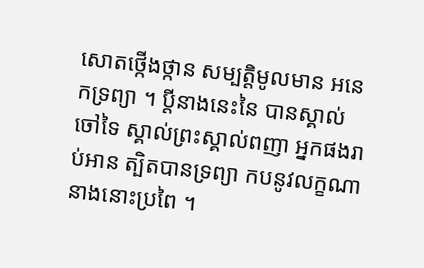សោតថ្កើងថ្កាន សម្បត្តិមូលមាន អនេកទ្រព្យា ។ ប្ដីនាងនេះនៃ បានស្គាល់ចៅទៃ ស្គាល់ព្រះស្គាល់ពញា អ្នកផងរាប់អាន ត្បិតបានទ្រព្យា កបនូវលក្ខណា នាងនោះប្រពៃ ។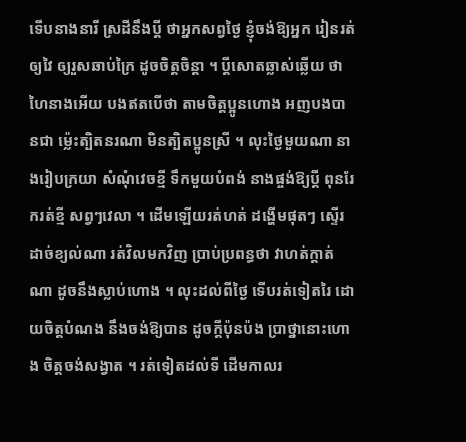ទើបនាងនារី ស្រដីនឹងប្ដី ថាអ្នកសព្វថ្ងៃ ខ្ញុំចង់ឱ្យអ្នក រៀនរត់ឲ្យវៃ ឲ្យរួសឆាប់ក្រៃ ដូចចិត្តចិន្ដា ។ ប្ដីសោតឆ្លាស់ឆ្លើយ ថាហៃនាងអើយ បងឥតបើថា តាមចិត្តប្អូនហោង អញបងបានជា ម្ល៉េះត្បិតនរណា មិនត្បិតប្អូនស្រី ។ លុះថ្ងៃមួយណា នាងរៀបក្រយា សំណុំវេចខ្មី ទឹកមួយបំពង់ នាងផ្ចង់ឱ្យប្ដី ពុនរែករត់ខ្មី សព្វៗវេលា ។ ដើមឡើយរត់ហត់ ដង្ហើមផុតៗ ស្ទើរដាច់ខ្យល់ណា រត់វិលមកវិញ ប្រាប់ប្រពន្ធថា វាហត់ក្ដាត់ណា ដូចនឹងស្លាប់ហោង ។ លុះដល់ពីថ្ងៃ ទើបរត់ទៀតរៃ ដោយចិត្តបំណង នឹងចង់ឱ្យបាន ដូចក្ដីប៉ុនប៉ង ប្រាថ្នានោះហោង ចិត្តចង់សង្វាត ។ រត់ទៀតដល់ទី ដើមកាលរ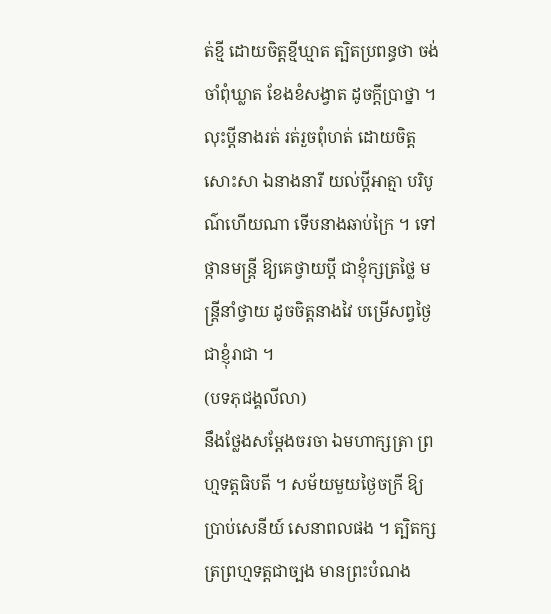ត់ខ្មី ដោយចិត្តខ្មីឃ្មាត ត្បិតប្រពន្ធថា ចង់ចាំពុំឃ្លាត ខែងខំសង្វាត ដូចក្ដីប្រាថ្នា ។ លុះប្ដីនាងរត់ រត់រួចពុំហត់ ដោយចិត្តសោះសា ឯនាងនារី យល់ប្ដីអាត្មា បរិបូណ៌ហើយណា ទើបនាងឆាប់ក្រៃ ។ ទៅថ្កានមន្ត្រី ឱ្យគេថ្វាយប្ដី ជាខ្ញុំក្សត្រថ្លៃ មន្ត្រីនាំថ្វាយ ដូចចិត្តនាងវៃ បម្រើសព្វថ្ងៃ ជាខ្ញុំរាជា ។
(បទភុជង្គលីលា)
នឹងថ្លែងសម្ដែងចរចា ឯមហាក្សត្រា ព្រហ្មទត្តធិបតី ។ សម័យមួយថ្ងៃចក្រី ឱ្យប្រាប់សេនីយ៍ សេនាពលផង ។ ត្បិតក្សត្រព្រហ្មទត្តជាច្បង មានព្រះបំណង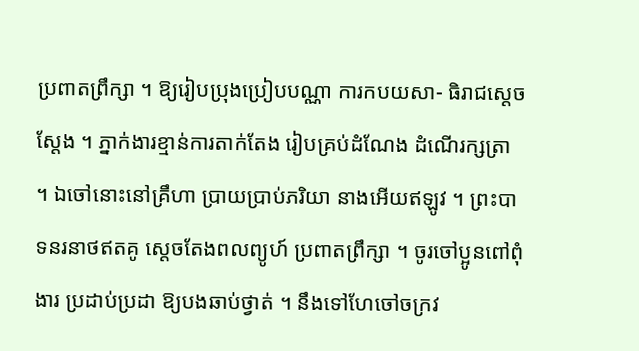ប្រពាតព្រឹក្សា ។ ឱ្យរៀបប្រុងប្រៀបបណ្ណា ការកបយសា- ធិរាជស្ដេចស្ដែង ។ ភ្នាក់ងារខ្មាន់ការតាក់តែង រៀបគ្រប់ដំណែង ដំណើរក្សត្រា ។ ឯចៅនោះនៅគ្រឹហា ប្រាយប្រាប់ភរិយា នាងអើយឥឡូវ ។ ព្រះបាទនរនាថឥតគូ ស្ដេចតែងពលព្យូហ៍ ប្រពាតព្រឹក្សា ។ ចូរចៅប្អូនពៅពុំងារ ប្រដាប់ប្រដា ឱ្យបងឆាប់ថ្វាត់ ។ នឹងទៅហែចៅចក្រវ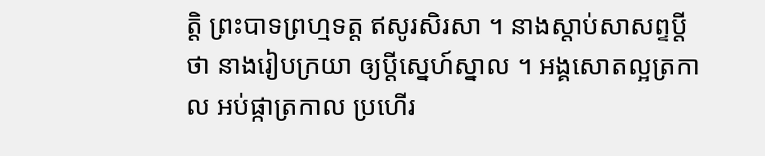ត្តិ ព្រះបាទព្រហ្មទត្ត ឥសូរសិរសា ។ នាងស្ដាប់សាសព្ទប្ដីថា នាងរៀបក្រយា ឲ្យប្ដីស្នេហ៍ស្នាល ។ អង្គសោតល្អត្រកាល អប់ផ្កាត្រកាល ប្រហើរ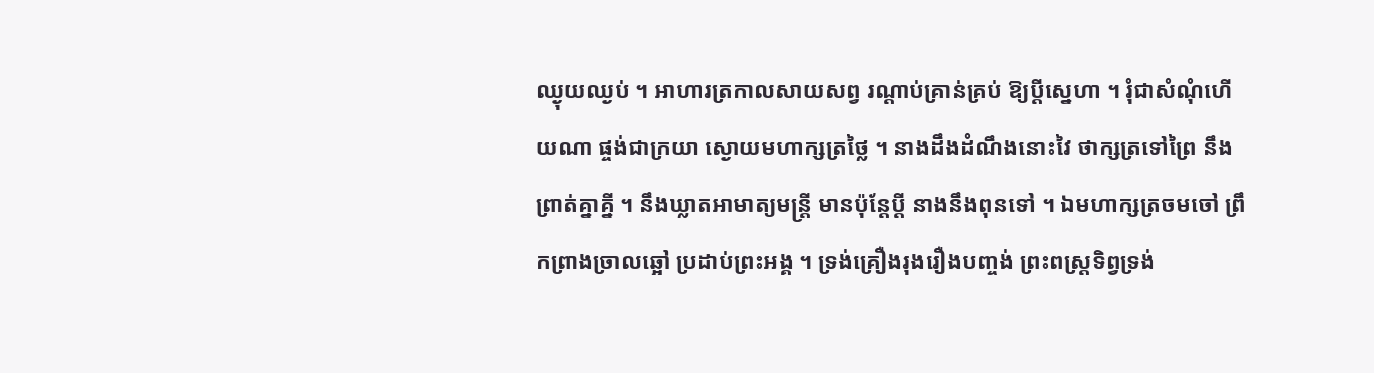ឈ្ងុយឈ្ងប់ ។ អាហារត្រកាលសាយសព្វ រណ្ដាប់គ្រាន់គ្រប់ ឱ្យប្ដីស្នេហា ។ រុំជាសំណុំហើយណា ផ្ចង់ជាក្រយា ស្ងោយមហាក្សត្រថ្លៃ ។ នាងដឹងដំណឹងនោះវៃ ថាក្សត្រទៅព្រៃ នឹងព្រាត់គ្នាគ្នី ។ នឹងឃ្លាតអាមាត្យមន្ត្រី មានប៉ុន្តែប្ដី នាងនឹងពុនទៅ ។ ឯមហាក្សត្រចមចៅ ព្រឹកព្រាងច្រាលឆ្អៅ ប្រដាប់ព្រះអង្គ ។ ទ្រង់គ្រឿងរុងរឿងបញ្ចង់ ព្រះពស្ត្រទិព្វទ្រង់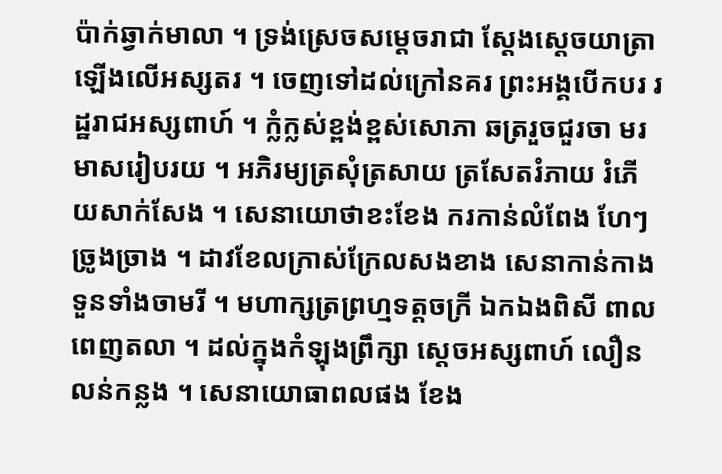ប៉ាក់ឆ្វាក់មាលា ។ ទ្រង់ស្រេចសម្ដេចរាជា ស្ដែងស្ដេចយាត្រាឡើងលើអស្សតរ ។ ចេញទៅដល់ក្រៅនគរ ព្រះអង្គបើកបរ រដ្ឋរាជអស្សពាហ៍ ។ ក្លំក្លស់ខ្ពង់ខ្ពស់សោភា ឆត្ររួចជួរចា មរមាសរៀបរយ ។ អភិរម្យត្រសុំត្រសាយ ត្រសែតរំភាយ រំភើយសាក់សែង ។ សេនាយោថាខះខែង ករកាន់លំពែង ហែៗច្រូងច្រាង ។ ដាវខែលក្រាស់ក្រែលសងខាង សេនាកាន់កាង ទួនទាំងចាមរី ។ មហាក្សត្រព្រហ្មទត្តចក្រី ឯកឯងពិសី ពាលពេញតលា ។ ដល់ក្នុងកំឡុងព្រឹក្សា ស្ដេចអស្សពាហ៍ លឿនលន់កន្លង ។ សេនាយោធាពលផង ខែង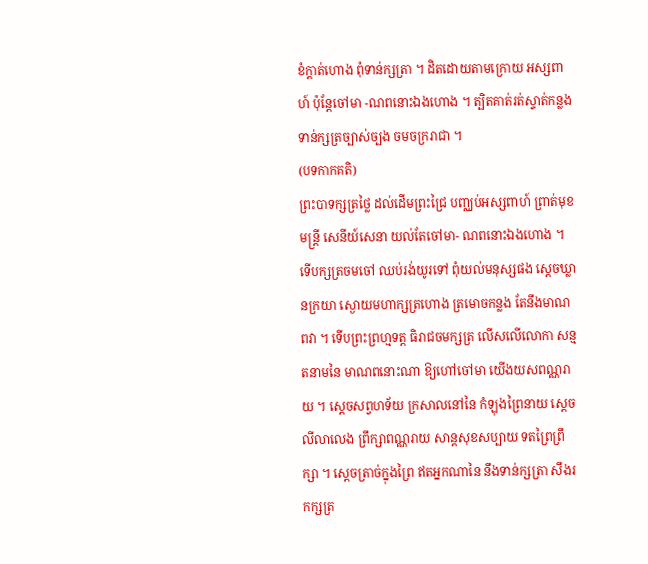ខំក្ដាត់ហោង ពុំទាន់ក្សត្រា ។ ដិតដោយតាមក្រោយ អស្សពាហ៍ ប៉ុន្តែចៅមា -ណពនោះឯងហោង ។ ត្បិតគាត់រត់ស្ទាត់កន្លង ទាន់ក្សត្រច្បាស់ច្បង ចមចក្ររាជា ។
(បទកាកគតិ)
ព្រះបាទក្សត្រថ្លៃ ដល់ដើមព្រះជ្រៃ បញ្ឈប់អស្សពាហ៍ ព្រាត់មុខមន្ត្រី សេនីយ៍សេនា យល់តែចៅមា- ណពនោះឯងហោង ។ ទើបក្សត្រចមចៅ ឈប់រង់យូរទៅ ពុំយល់មនុស្សផង ស្ដេចឃ្លានក្រយា ស្ងោយមហាក្សត្រហោង ត្រមោចកន្លង តែនឹងមាណពវា ។ ទើបព្រះព្រហ្មទត្ត ធិរាជចមក្សត្រ លើសលើលោកា សន្មតនាមនៃ មាណពនោះណា ឱ្យហៅចៅមា យើងយសពណ្ណរាយ ។ ស្ដេចសព្វហទ័យ ក្រសាលនៅនៃ កំឡុងព្រៃនាយ ស្ដេចលីលាលេង ព្រឹក្សាពណ្ណរាយ សាន្តសុខសប្បាយ ទតព្រៃព្រឹក្សា ។ ស្ដេចត្រាច់ក្នុងព្រៃ ឥតអ្នកណានៃ នឹងទាន់ក្សត្រា សឹងរកក្សត្រ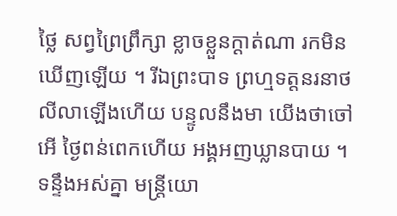ថ្លៃ សព្វព្រៃព្រឹក្សា ខ្លាចខ្លួនក្ដាត់ណា រកមិនឃើញឡើយ ។ រីឯព្រះបាទ ព្រហ្មទត្តនរនាថ លីលាឡើងហើយ បន្ទូលនឹងមា យើងថាចៅអើ ថ្ងៃពន់ពេកហើយ អង្គអញឃ្លានបាយ ។ ទន្ទឹងអស់គ្នា មន្ត្រីយោ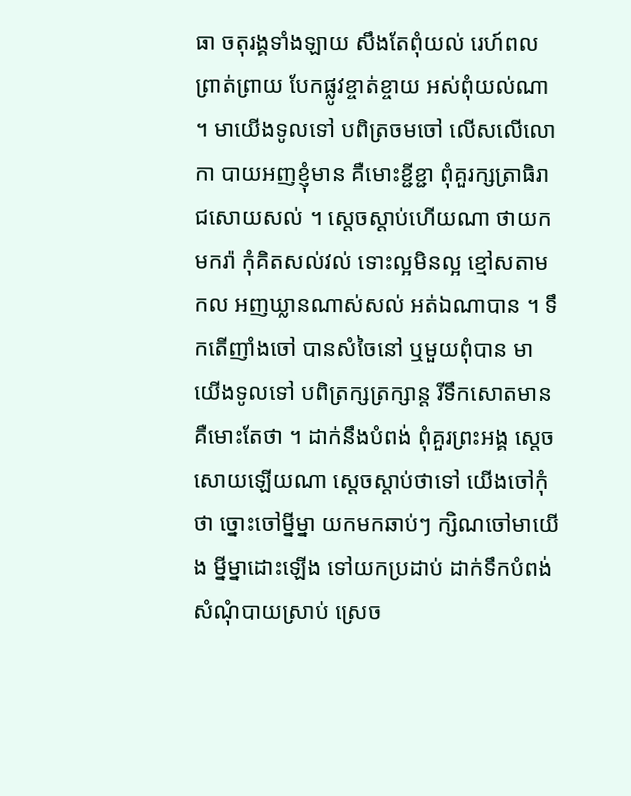ធា ចតុរង្គទាំងឡាយ សឹងតែពុំយល់ រេហ៍ពលព្រាត់ព្រាយ បែកផ្លូវខ្ចាត់ខ្ចាយ អស់ពុំយល់ណា ។ មាយើងទូលទៅ បពិត្រចមចៅ លើសលើលោកា បាយអញខ្ញុំមាន គឺមោះខ្ជីខ្ជា ពុំគួរក្សត្រាធិរាជសោយសល់ ។ ស្ដេចស្ដាប់ហើយណា ថាយកមករ៉ា កុំគិតសល់វល់ ទោះល្អមិនល្អ ខ្មៅសតាមកល អញឃ្លានណាស់សល់ អត់ឯណាបាន ។ ទឹកតើញាំងចៅ បានសំចៃនៅ ឬមួយពុំបាន មាយើងទូលទៅ បពិត្រក្សត្រក្សាន្ត រីទឹកសោតមាន គឺមោះតែថា ។ ដាក់នឹងបំពង់ ពុំគួរព្រះអង្គ ស្ដេចសោយឡើយណា ស្ដេចស្ដាប់ថាទៅ យើងចៅកុំថា ច្នោះចៅម្នីម្នា យកមកឆាប់ៗ ក្សិណចៅមាយើង ម្នីម្នាដោះឡើង ទៅយកប្រដាប់ ដាក់ទឹកបំពង់ សំណុំបាយស្រាប់ ស្រេច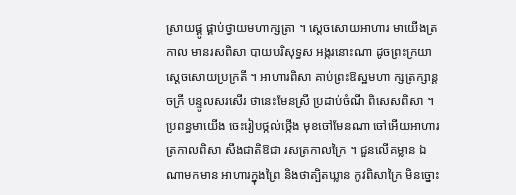ស្រាយផ្គូ ផ្គាប់ថ្វាយមហាក្សត្រា ។ ស្ដេចសោយអាហារ មាយើងត្រកាល មានរសពិសា បាយបរិសុទ្ធស អង្ករនោះណា ដូចព្រះក្រយា ស្ដេចសោយប្រក្រតី ។ អាហារពិសា គាប់ព្រះឱស្ឋមហា ក្សត្រក្សាន្តចក្រី បន្ទូលសរសើរ ថានេះមែនស្រី ប្រដាប់ចំណី ពិសេសពិសា ។ ប្រពន្ធមាយើង ចេះរៀបថ្កល់ថ្កើង មុខចៅមែនណា ចៅអើយអាហារ ត្រកាលពិសា សឹងជាតិឱជា រសត្រកាលក្រៃ ។ ជួនលើគម្លាន ឯណាមកមាន អាហារក្នុងព្រៃ និងថាត្បិតឃ្លាន កូវពិសាក្រៃ មិនច្នោះ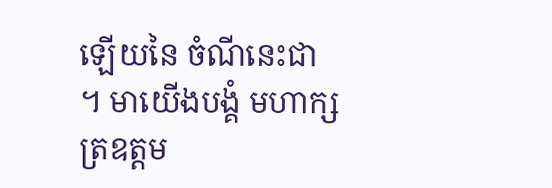ឡើយនៃ ចំណីនេះជា ។ មាយើងបង្គំ មហាក្សត្រឧត្ដម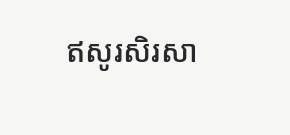ឥសូរសិរសា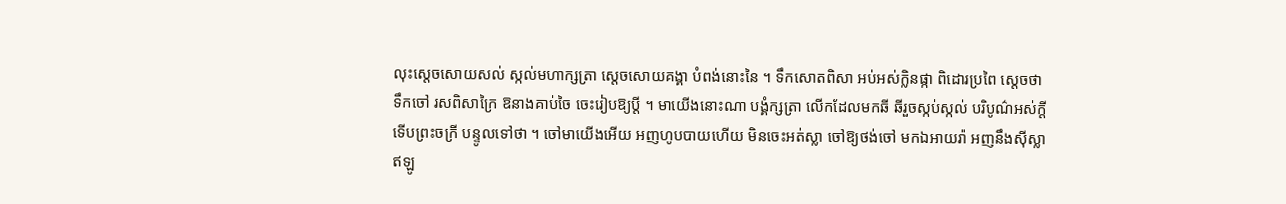លុះស្ដេចសោយសល់ ស្កល់មហាក្សត្រា ស្ដេចសោយគង្គា បំពង់នោះនៃ ។ ទឹកសោតពិសា អប់អស់ក្លិនផ្កា ពិដោរប្រពៃ ស្ដេចថាទឹកចៅ រសពិសាក្រៃ ឱនាងគាប់ចៃ ចេះរៀបឱ្យប្ដី ។ មាយើងនោះណា បង្គំក្សត្រា លើកដែលមកឆី ឆីរួចស្កប់ស្កល់ បរិបូណ៌អស់ក្ដី ទើបព្រះចក្រី បន្ទូលទៅថា ។ ចៅមាយើងអើយ អញហូបបាយហើយ មិនចេះអត់ស្លា ចៅឱ្យថង់ចៅ មកឯអាយរ៉ា អញនឹងស៊ីស្លា ឥឡូ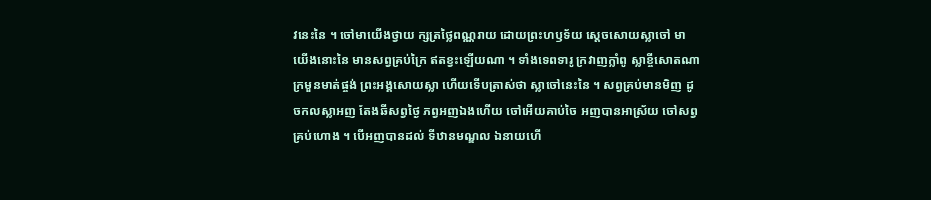វនេះនៃ ។ ចៅមាយើងថ្វាយ ក្សត្រថ្លៃពណ្ណរាយ ដោយព្រះហឫទ័យ ស្ដេចសោយស្លាចៅ មាយើងនោះនៃ មានសព្វគ្រប់ក្រៃ ឥតខ្វះឡើយណា ។ ទាំងទេពទារូ ក្រវាញក្លាំពូ ស្លាខ្ចីសោតណា ក្រមួនមាត់ផ្ចង់ ព្រះអង្គសោយស្លា ហើយទើបត្រាស់ថា ស្លាចៅនេះនៃ ។ សព្វគ្រប់មានមិញ ដូចកលស្លាអញ តែងឆីសព្វថ្ងៃ ភព្វអញឯងហើយ ចៅអើយគាប់ចៃ អញបានអាស្រ័យ ចៅសព្វគ្រប់ហោង ។ បើអញបានដល់ ទីឋានមណ្ឌល ឯនាយហើ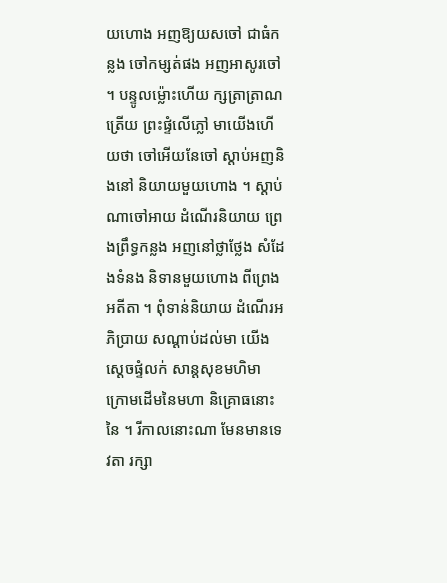យហោង អញឱ្យយសចៅ ជាធំកន្លង ចៅកម្សត់ផង អញអាសូរចៅ ។ បន្ទូលម្ល៉ោះហើយ ក្សត្រាត្រាណត្រើយ ព្រះផ្ទំលើភ្លៅ មាយើងហើយថា ចៅអើយនែចៅ ស្ដាប់អញនិងនៅ និយាយមួយហោង ។ ស្ដាប់ណាចៅអាយ ដំណើរនិយាយ ព្រេងព្រឹទ្ធកន្លង អញនៅថ្លាថ្លែង សំដែងទំនង និទានមួយហោង ពីព្រេងអតីតា ។ ពុំទាន់និយាយ ដំណើរអភិប្រាយ សណ្ដាប់ដល់មា យើងស្ដេចផ្ទំលក់ សាន្តសុខមហិមា ក្រោមដើមនៃមហា និគ្រោធនោះនៃ ។ រីកាលនោះណា មែនមានទេវតា រក្សា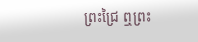ព្រះជ្រៃ ឮព្រះ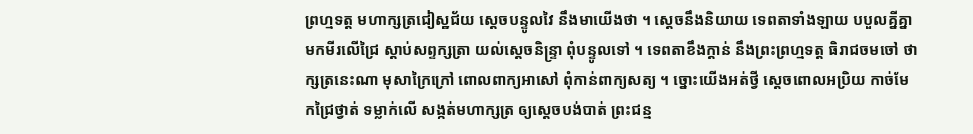ព្រហ្មទត្ត មហាក្សត្រជៀស្ឋជ័យ ស្ដេចបន្ទូលវៃ នឹងមាយើងថា ។ ស្ដេចនឹងនិយាយ ទេពតាទាំងឡាយ បបួលគ្នីគ្នា មកមីរលើជ្រៃ ស្ដាប់សព្ទក្សត្រា យល់ស្ដេចនិន្ទ្រា ពុំបន្ទូលទៅ ។ ទេពតាខឹងក្ដាន់ នឹងព្រះព្រហ្មទត្ត ធិរាជចមចៅ ថាក្សត្រនេះណា មុសាក្រៃក្រៅ ពោលពាក្យអាសៅ ពុំកាន់ពាក្យសត្យ ។ ច្នោះយើងអត់ថ្វី ស្ដេចពោលអប្រិយ កាច់មែកជ្រៃថ្វាត់ ទម្លាក់លើ សង្កត់មហាក្សត្រ ឲ្យស្ដេចបង់បាត់ ព្រះជន្ម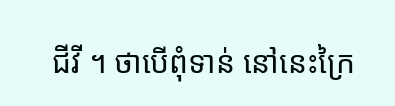ជីវី ។ ថាបើពុំទាន់ នៅនេះក្រៃ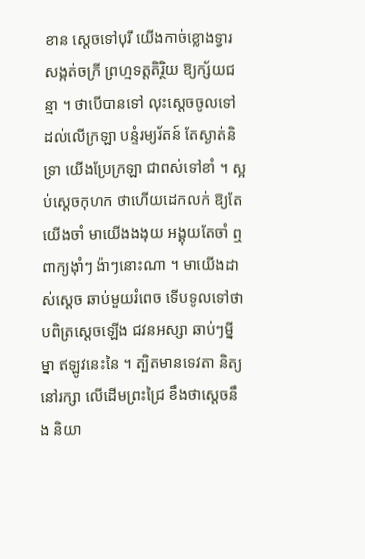ខាន ស្ដេចទៅបុរី យើងកាច់ខ្លោងទ្វារ សង្កត់ចក្រី ព្រហ្មទត្តតិរ្ថិយ ឱ្យក្ស័យជន្មា ។ ថាបើបានទៅ លុះស្ដេចចូលទៅ ដល់លើក្រឡា បន្ទំរម្យរ័តន៍ តែស្ងាត់និទ្រា យើងប្រែក្រឡា ជាពស់ទៅខាំ ។ ស្អប់ស្ដេចកុហក ថាហើយដេកលក់ ឱ្យតែយើងចាំ មាយើងងងុយ អង្គុយតែចាំ ឮពាក្យង៉ាំៗ ង៉ាៗនោះណា ។ មាយើងដាស់ស្ដេច ឆាប់មួយរំពេច ទើបទូលទៅថា បពិត្រស្ដេចឡើង ជវនអស្សា ឆាប់ៗម្នីម្នា ឥឡូវនេះនៃ ។ ត្បិតមានទេវតា និត្យនៅរក្សា លើដើមព្រះជ្រៃ ខឹងថាស្ដេចនឹង និយា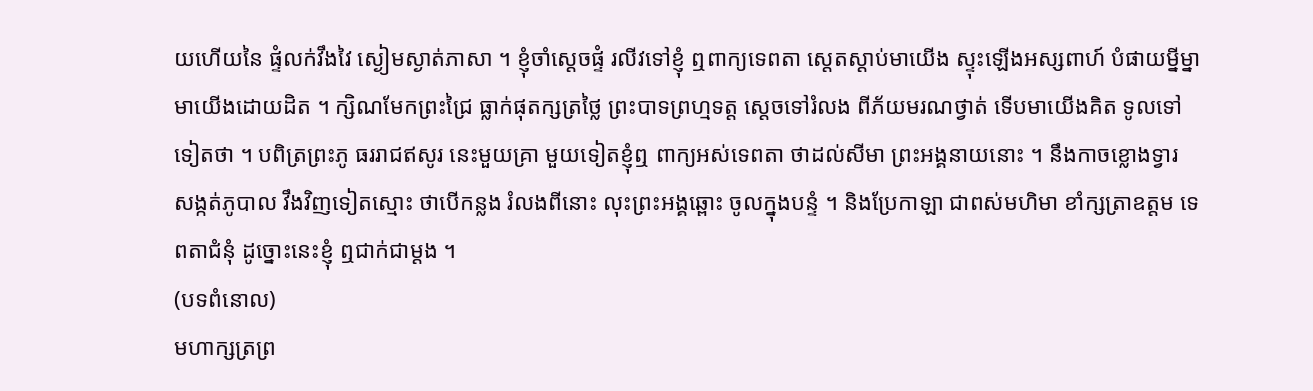យហើយនៃ ផ្ទំលក់វឹងវៃ ស្ងៀមស្ងាត់ភាសា ។ ខ្ញុំចាំស្ដេចផ្ទំ រលីវទៅខ្ញុំ ឮពាក្យទេពតា ស្តេតស្ដាប់មាយើង ស្ទុះឡើងអស្សពាហ៍ បំផាយម្នីម្នា មាយើងដោយដិត ។ ក្សិណមែកព្រះជ្រៃ ធ្លាក់ផុតក្សត្រថ្លៃ ព្រះបាទព្រហ្មទត្ត ស្ដេចទៅរំលង ពីភ័យមរណថ្វាត់ ទើបមាយើងគិត ទូលទៅទៀតថា ។ បពិត្រព្រះភូ ធររាជឥសូរ នេះមួយគ្រា មួយទៀតខ្ញុំឮ ពាក្យអស់ទេពតា ថាដល់សីមា ព្រះអង្គនាយនោះ ។ នឹងកាចខ្លោងទ្វារ សង្កត់ភូបាល វឹងវិញទៀតស្មោះ ថាបើកន្លង រំលងពីនោះ លុះព្រះអង្គឆ្ពោះ ចូលក្នុងបន្ទំ ។ និងប្រែកាឡា ជាពស់មហិមា ខាំក្សត្រាឧត្ដម ទេពតាជំនុំ ដូច្នោះនេះខ្ញុំ ឮជាក់ជាម្ដង ។
(បទពំនោល)
មហាក្សត្រព្រ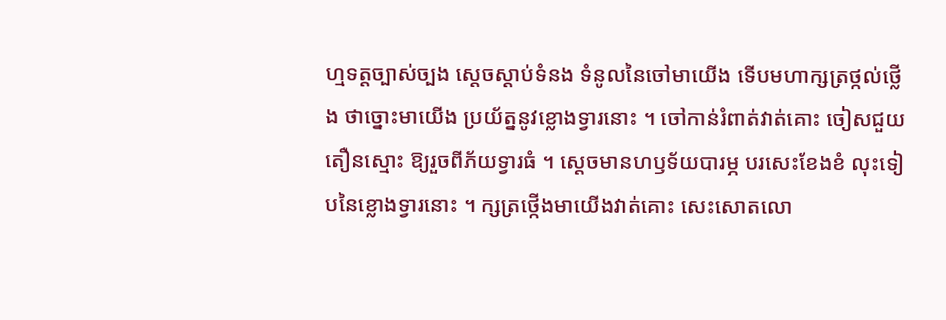ហ្មទត្តច្បាស់ច្បង ស្ដេចស្ដាប់ទំនង ទំនូលនៃចៅមាយើង ទើបមហាក្សត្រថ្កល់ថ្លើង ថាច្នោះមាយើង ប្រយ័ត្ននូវខ្លោងទ្វារនោះ ។ ចៅកាន់រំពាត់វាត់គោះ ចៀសជួយតឿនស្មោះ ឱ្យរួចពីភ័យទ្វារធំ ។ ស្ដេចមានហឫទ័យបារម្ភ បរសេះខែងខំ លុះទៀបនៃខ្លោងទ្វារនោះ ។ ក្សត្រថ្កើងមាយើងវាត់គោះ សេះសោតលោ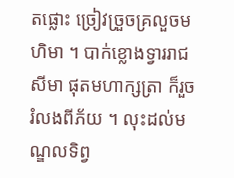តផ្លោះ ច្រៀវច្រួចគ្រលួចមហិមា ។ បាក់ខ្លោងទ្វាររាជសីមា ផុតមហាក្សត្រា ក៏រួចរំលងពីភ័យ ។ លុះដល់មណ្ឌលទិព្វ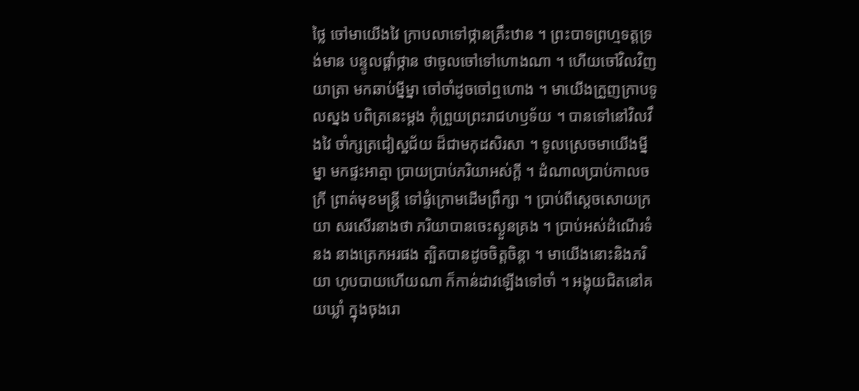ថ្លៃ ចៅមាយើងវៃ ក្រាបលាទៅថ្កានគ្រឹះឋាន ។ ព្រះបាទព្រហ្មទត្តទ្រង់មាន បន្ទូលផ្ដាំថ្កាន ថាចូលចៅទៅហោងណា ។ ហើយចៅវិលវិញយាត្រា មកឆាប់ម្នីម្នា ចៅចាំដូចចៅឮហោង ។ មាយើងក្រួញក្រាបទូលស្នង បពិត្រនេះម្ដង កុំព្រួយព្រះរាជហឫទ័យ ។ បានទៅនៅវិលវឹងវៃ ចាំក្សត្រជៀស្ឋជ័យ ដ៏ជាមកុដសិរសា ។ ទូលស្រេចមាយើងម្នីម្នា មកផ្ទះអាត្មា ប្រាយប្រាប់ភរិយាអស់ក្ដី ។ ដំណាលប្រាប់កាលចក្រី ព្រាត់មុខមន្ត្រី ទៅផ្ទំក្រោមដើមព្រឹក្សា ។ ប្រាប់ពីស្ដេចសោយក្រយា សរសើរនាងថា ភរិយាបានចេះស្ងួនគ្រង ។ ប្រាប់អស់ដំណើរទំនង នាងត្រេកអរផង ត្បិតបានដូចចិត្តចិន្ដា ។ មាយើងនោះនិងភរិយា ហូបបាយហើយណា ក៏កាន់ដាវឡើងទៅចាំ ។ អង្គុយជិតនៅគយឃ្លាំ ក្នុងចុងរោ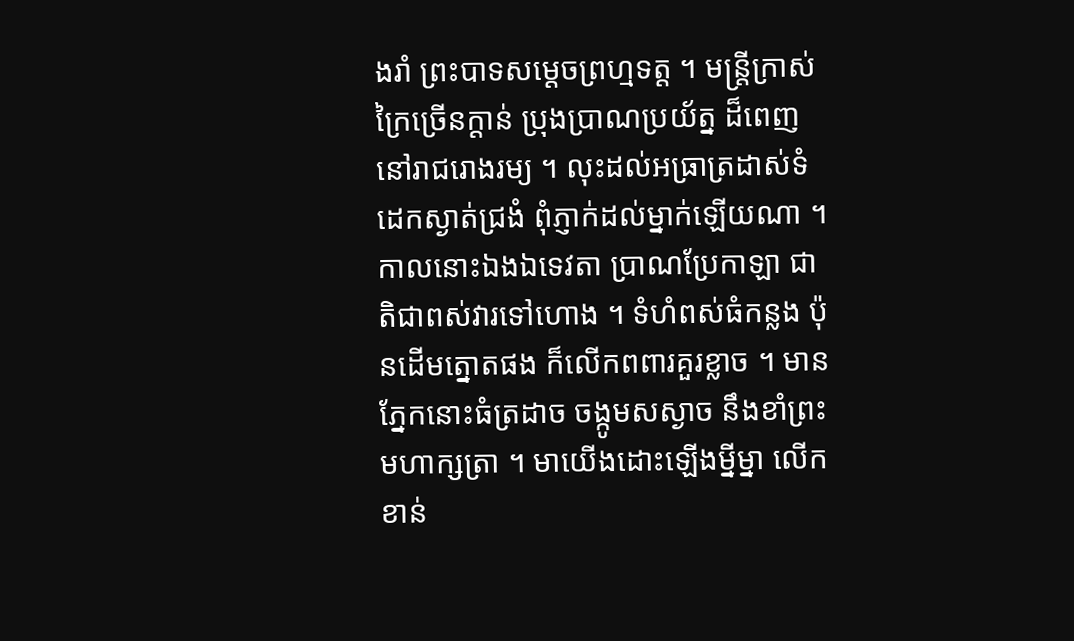ងរាំ ព្រះបាទសម្ដេចព្រហ្មទត្ត ។ មន្ត្រីក្រាស់ក្រៃច្រើនក្ដាន់ ប្រុងប្រាណប្រយ័ត្ន ដ៏ពេញនៅរាជរោងរម្យ ។ លុះដល់អធ្រាត្រដាស់ទំ ដេកស្ងាត់ជ្រងំ ពុំភ្ញាក់ដល់ម្នាក់ឡើយណា ។ កាលនោះឯងឯទេវតា ប្រាណប្រែកាឡា ជាតិជាពស់វារទៅហោង ។ ទំហំពស់ធំកន្លង ប៉ុនដើមត្នោតផង ក៏លើកពពារគួរខ្លាច ។ មានភ្នែកនោះធំត្រដាច ចង្កូមសស្ងាច នឹងខាំព្រះមហាក្សត្រា ។ មាយើងដោះឡើងម្នីម្នា លើកខាន់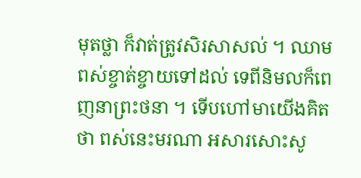មុតថ្លា ក៏វាត់ត្រូវសិរសាសល់ ។ ឈាមពស់ខ្ចាត់ខ្ចាយទៅដល់ ទេពីនិមលក៏ពេញនាព្រះថនា ។ ទើបហៅមាយើងគិតថា ពស់នេះមរណា អសារសោះសូ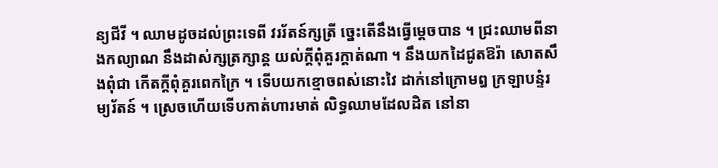ន្យជីវី ។ ឈាមដូចដល់ព្រះទេពី វររ័តន៍ក្សត្រី ច្នេះតើនឹងធ្វើម្ដេចបាន ។ ជ្រះឈាមពីនាងកល្យាណ នឹងដាស់ក្សត្រក្សាន្ត យល់ក្ដីពុំគួរក្ដាត់ណា ។ នឹងយកដៃជូតឱរ៉ា សោតសឹងពុំជា កើតក្ដីពុំគួរពេកក្រៃ ។ ទើបយកខ្មោចពស់នោះវៃ ដាក់នៅក្រោមឰ ក្រឡាបន្ទំរម្យរ័តន៍ ។ ស្រេចហើយទើបកាត់ហារមាត់ លិទ្ធឈាមដែលដិត នៅនា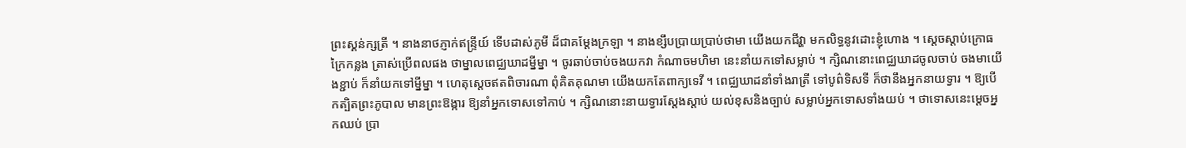ព្រះស្គន់ក្សត្រី ។ នាងនាថភ្ញាក់ឥន្ទ្រីយ៍ ទើបដាស់ភូមី ដ៏ជាគម្ដែងក្រឡា ។ នាងខ្សឹបប្រាយប្រាប់ថាមា យើងយកជីវ្ហា មកលិទ្ធនូវដោះខ្ញុំហោង ។ ស្ដេចស្ដាប់ក្រោធក្រៃកន្លង ត្រាស់ប្រើពលផង ថាម្នាលពេជ្ឈឃាដម្នីម្នា ។ ចូរឆាប់ចាប់ចងយកវា កំណាចមហិមា នេះនាំយកទៅសម្លាប់ ។ ក្សិណនោះពេជ្ឈឃាដចូលចាប់ ចងមាយើងខ្ជាប់ ក៏នាំយកទៅម្នីម្នា ។ ហេតុស្ដេចឥតពិចារណា ពុំគិតគុណមា យើងយកតែពាក្យទេវី ។ ពេជ្ឈឃាដនាំទាំងរាត្រី ទៅបូព៌ទិសទី ក៏ថានឹងអ្នកនាយទ្វារ ។ ឱ្យបើកត្បិតព្រះភូបាល មានព្រះឱង្ការ ឱ្យនាំអ្នកទោសទៅកាប់ ។ ក្សិណនោះនាយទ្វារស្ដែងស្ដាប់ យល់ខុសនិងច្បាប់ សម្លាប់អ្នកទោសទាំងយប់ ។ ថាទោសនេះម្ដេចអ្នកឈប់ ប្រា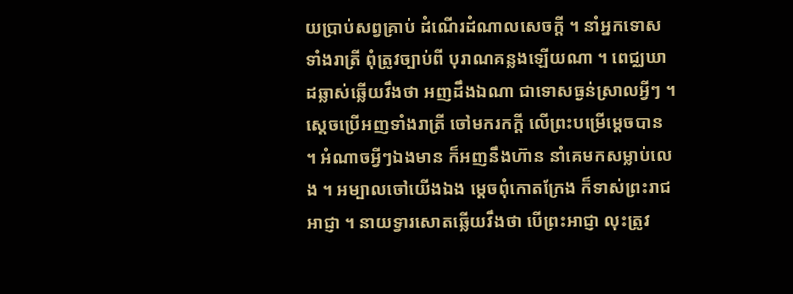យប្រាប់សព្វគ្រាប់ ដំណើរដំណាលសេចក្ដី ។ នាំអ្នកទោសទាំងរាត្រី ពុំត្រូវច្បាប់ពី បុរាណគន្លងឡើយណា ។ ពេជ្ឈឃាដឆ្លាស់ឆ្លើយវឹងថា អញដឹងឯណា ជាទោសធ្ងន់ស្រាលអ្វីៗ ។ ស្ដេចប្រើអញទាំងរាត្រី ចៅមករកក្ដី លើព្រះបម្រើម្ដេចបាន ។ អំណាចអ្វីៗឯងមាន ក៏អញនឹងហ៊ាន នាំគេមកសម្លាប់លេង ។ អម្បាលចៅយើងឯង ម្ដេចពុំកោតក្រែង ក៏ទាស់ព្រះរាជអាជ្ញា ។ នាយទ្វារសោតឆ្លើយវឹងថា បើព្រះអាជ្ញា លុះត្រូវ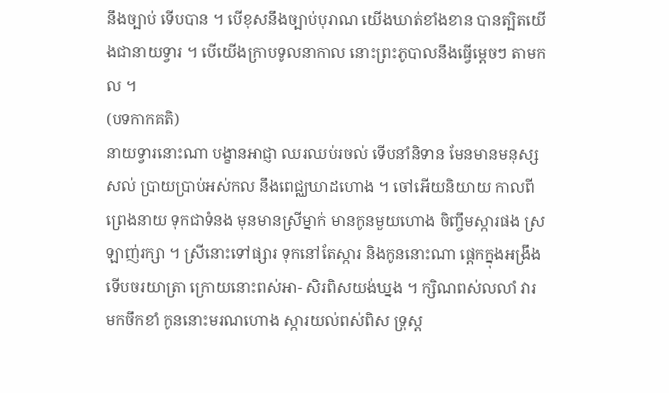នឹងច្បាប់ ទើបបាន ។ បើខុសនឹងច្បាប់បុរាណ យើងឃាត់ខាំងខាន បានត្បិតយើងជានាយទ្វារ ។ បើយើងក្រាបទូលនាកាល នោះព្រះភូបាលនឹងធ្វើម្ដេចៗ តាមកល ។
(បទកាកគតិ)
នាយទ្វារនោះណា បង្ខានអាជ្ញា ឈរឈប់រចល់ ទើបនាំនិទាន មែនមានមនុស្សសល់ ប្រាយប្រាប់អស់កល នឹងពេជ្ឈឃាដហោង ។ ចៅអើយនិយាយ កាលពីព្រេងនាយ ទុកជាទំនង មុនមានស្រីម្នាក់ មានកូនមួយហោង ចិញ្ចឹមស្ការផង ស្រឡាញ់រក្សា ។ ស្រីនោះទៅផ្សារ ទុកនៅតែស្ការ និងកូននោះណា ផ្ដេកក្នុងអង្រឹង ទើបចរយាត្រា ក្រោយនោះពស់អា- សិរពិសយង់ឃ្នង ។ ក្សិណពស់លលាំ វារមកចឹកខាំ កូននោះមរណហោង ស្ការយល់ពស់ពិស ទ្រុស្ត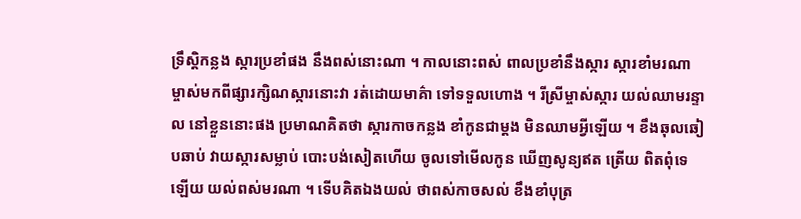ទ្រឹស្ដិកន្លង ស្ការប្រខាំផង នឹងពស់នោះណា ។ កាលនោះពស់ ពាលប្រខាំនឹងស្ការ ស្ការខាំមរណា ម្ចាស់មកពីផ្សារក្សិណស្ការនោះវា រត់ដោយមាគ៌ា ទៅទទួលហោង ។ រីស្រីម្ចាស់ស្ការ យល់ឈាមរន្ទាល នៅខ្លួននោះផង ប្រមាណគិតថា ស្ការកាចកន្លង ខាំកូនជាម្ដង មិនឈាមអ្វីឡើយ ។ ខឹងឆុលឆៀបឆាប់ វាយស្ការសម្លាប់ បោះបង់សៀតហើយ ចូលទៅមើលកូន ឃើញសូន្យឥត ត្រើយ ពិតពុំទេឡើយ យល់ពស់មរណា ។ ទើបគិតឯងយល់ ថាពស់កាចសល់ ខឹងខាំបុត្រ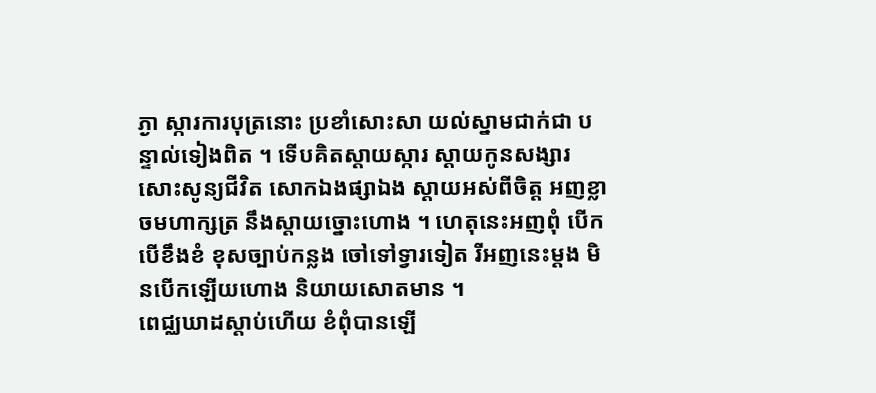ភ្ងា ស្ការការបុត្រនោះ ប្រខាំសោះសា យល់ស្នាមជាក់ជា បន្ទាល់ទៀងពិត ។ ទើបគិតស្ដាយស្ការ ស្ដាយកូនសង្សារ សោះសូន្យជីវិត សោកឯងផ្សាឯង ស្ដាយអស់ពីចិត្ត អញខ្លាចមហាក្សត្រ នឹងស្ដាយច្នោះហោង ។ ហេតុនេះអញពុំ បើកបើខឹងខំ ខុសច្បាប់កន្លង ចៅទៅទ្វារទៀត រីអញនេះម្ដង មិនបើកឡើយហោង និយាយសោតមាន ។
ពេជ្ឈឃាដស្ដាប់ហើយ ខំពុំបានឡើ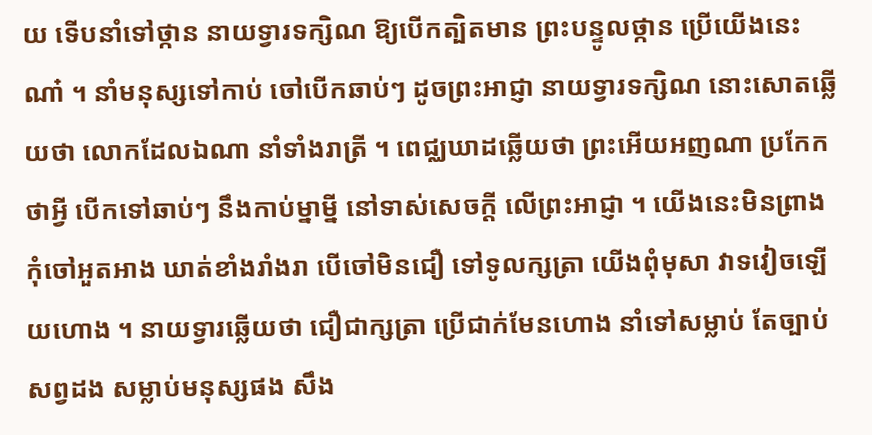យ ទើបនាំទៅថ្កាន នាយទ្វារទក្សិណ ឱ្យបើកត្បិតមាន ព្រះបន្ទូលថ្កាន ប្រើយើងនេះណា៎ ។ នាំមនុស្សទៅកាប់ ចៅបើកឆាប់ៗ ដូចព្រះអាជ្ញា នាយទ្វារទក្សិណ នោះសោតឆ្លើយថា លោកដែលឯណា នាំទាំងរាត្រី ។ ពេជ្ឈឃាដឆ្លើយថា ព្រះអើយអញណា ប្រកែកថាអ្វី បើកទៅឆាប់ៗ នឹងកាប់ម្នាម្នី នៅទាស់សេចក្ដី លើព្រះអាជ្ញា ។ យើងនេះមិនព្រាង កុំចៅអួតអាង ឃាត់ខាំងរាំងរា បើចៅមិនជឿ ទៅទូលក្សត្រា យើងពុំមុសា វាទវៀចឡើយហោង ។ នាយទ្វារឆ្លើយថា ជឿជាក្សត្រា ប្រើជាក់មែនហោង នាំទៅសម្លាប់ តែច្បាប់សព្វដង សម្លាប់មនុស្សផង សឹង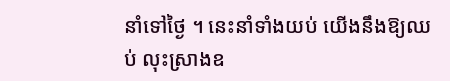នាំទៅថ្ងៃ ។ នេះនាំទាំងយប់ យើងនឹងឱ្យឈប់ លុះស្រាងឧ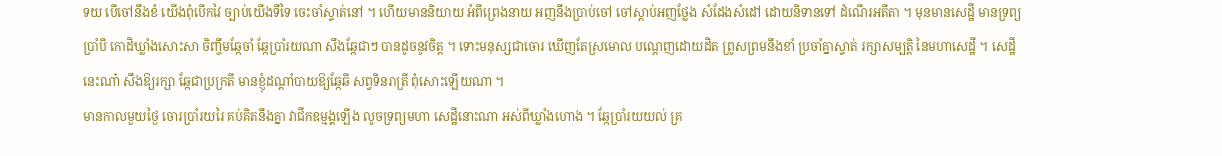ទយ បើចៅនឹងខំ យើងពុំបើកវៃ ច្បាប់យើងទីទៃ ចេះចាំស្ទាត់នៅ ។ ហើយមាននិយាយ អំពីព្រេងនាយ អញនឹងប្រាប់ចៅ ចៅស្ដាប់អញថ្លែង សំដែងសំដៅ ដោយនិទានទៅ ដំណើរអតីតា ។ មុនមានសេដ្ឋី មានទ្រព្យប្រាំបី កោដិឃ្លាំងសោះសា ចិញ្ចឹមឆ្កែចាំ ឆ្កែប្រាំរយណា សឹងឆ្កែជាៗ បានដូចនូវចិត្ត ។ ទោះមនុស្សជាចោរ ឃើញតែស្រមោល បណ្ដេញដោយដិត ព្រូសព្រមនឹងខាំ ប្រចាំគ្នាស្ទាត់ រក្សាសម្បត្តិ នៃមហាសេដ្ឋី ។ សេដ្ឋីនេះណា៎ សឹងឱ្យរក្សា ឆ្កែជាប្រក្រតី មានខ្ញុំដណ្ដាំបាយឱ្យឆ្កែឆី សព្វទិនរាត្រី ពុំសោះឡើយណា ។
មានកាលមួយថ្ងៃ ចោរប្រាំរយរៃ គប់គិតនឹងគ្នា វាជីកឧម្មង្គឡើង លូចទ្រព្យមហា សេដ្ឋីនោះណា អស់ពីឃ្លាំងហោង ។ ឆ្កែប្រាំរយយល់ គ្រ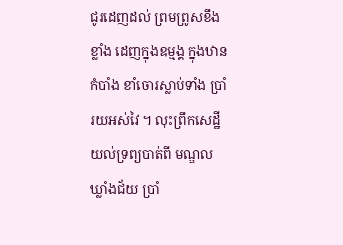ជូរដេញដល់ ព្រមព្រូសខឹងខ្លាំង ដេញក្នុងឧម្មង្គ ក្នុងឋានកំបាំង ខាំចោរស្លាប់ទាំង ប្រាំរយអស់វៃ ។ លុះព្រឹកសេដ្ឋី យល់ទ្រព្យបាត់ពី មណ្ឌលឃ្លាំងជ័យ ប្រាំ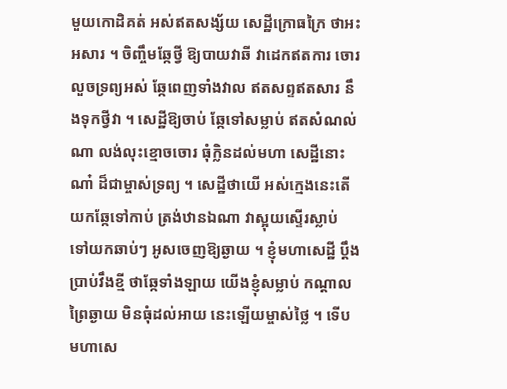មួយកោដិគត់ អស់ឥតសង្ស័យ សេដ្ឋីក្រោធក្រៃ ថាអះអសារ ។ ចិញ្ចឹមឆ្កែថ្វី ឱ្យបាយវាឆី វាដេកឥតការ ចោរលួចទ្រព្យអស់ ឆ្កែពេញទាំងវាល ឥតសព្ទឥតសារ នឹងទុកថ្វីវា ។ សេដ្ឋីឱ្យចាប់ ឆ្កែទៅសម្លាប់ ឥតសំណល់ណា លង់លុះខ្មោចចោរ ធុំក្លិនដល់មហា សេដ្ឋីនោះណា៎ ដ៏ជាម្ចាស់ទ្រព្យ ។ សេដ្ឋីថាយើ អស់ក្មេងនេះតើ យកឆ្កែទៅកាប់ ត្រង់ឋានឯណា វាស្អុយស្ទើរស្លាប់ ទៅយកឆាប់ៗ អូសចេញឱ្យឆ្ងាយ ។ ខ្ញុំមហាសេដ្ឋី ប្ដឹងប្រាប់វឹងខ្មី ថាឆ្កែទាំងឡាយ យើងខ្ញុំសម្លាប់ កណ្ដាលព្រៃឆ្ងាយ មិនធុំដល់អាយ នេះឡើយម្ចាស់ថ្លៃ ។ ទើបមហាសេ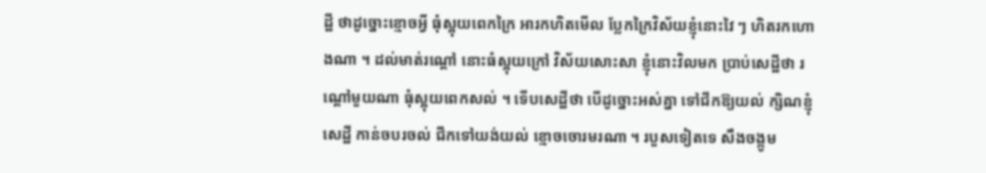ដ្ឋី ថាដូច្នោះខ្មោចអ្វី ធុំស្អុយពេកក្រៃ អារកហិតមើល ប្លែកក្រៃវិស័យខ្ញុំនោះវៃ ៗ ហិតរកហោងណា ។ ដល់មាត់រណ្ដៅ នោះធំស្អុយក្រៅ វិស័យសោះសា ខ្ញុំនោះវិលមក ប្រាប់សេដ្ឋីថា រណ្ដៅមួយណា ធុំស្អុយពេកសល់ ។ ទើបសេដ្ឋីថា បើដូច្នោះអស់គ្នា ទៅជីកឱ្យយល់ ក្សិណខ្ញុំសេដ្ឋី កាន់ចបរចល់ ជីកទៅយង់យល់ ខ្មោចចោរមរណា ។ របួសទៀតទេ សឹងចង្កូម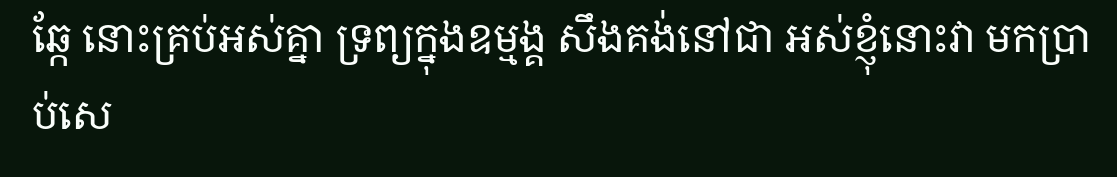ឆ្កែ នោះគ្រប់អស់គ្នា ទ្រព្យក្នុងឧម្មង្គ សឹងគង់នៅជា អស់ខ្ញុំនោះវា មកប្រាប់សេ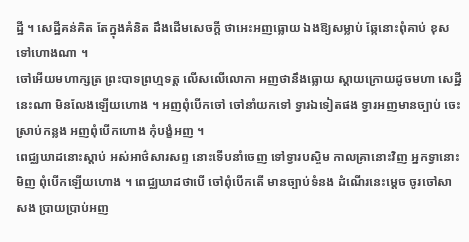ដ្ឋី ។ សេដ្ឋីគន់គិត តែក្នុងគំនិត ដឹងដើមសេចក្ដី ថាអេះអញធ្លោយ ឯងឱ្យសម្លាប់ ឆ្កែនោះពុំគាប់ ខុសទៅហោងណា ។
ចៅអើយមហាក្សត្រ ព្រះបាទព្រហ្មទត្ត លើសលើលោកា អញថានឹងធ្លោយ ស្ដាយក្រោយដូចមហា សេដ្ឋីនេះណា មិនលែងឡើយហោង ។ អញពុំបើកចៅ ចៅនាំយកទៅ ទ្វារឯទៀតផង ទ្វារអញមានច្បាប់ ចេះស្រាប់កន្លង អញពុំបើកហោង កុំបង្ខំអញ ។
ពេជ្ឈឃាដនោះស្ដាប់ អស់អាថ៌សារសព្ទ នោះទើបនាំចេញ ទៅទ្វារបស្ចិម កាលគ្រានោះវិញ អ្នកទ្វានោះមិញ ពុំបើកឡើយហោង ។ ពេជ្ឈឃាដថាបើ ចៅពុំបើកតើ មានច្បាប់ទំនង ដំណើរនេះម្ដេច ចូរចៅសាសង ប្រាយប្រាប់អញ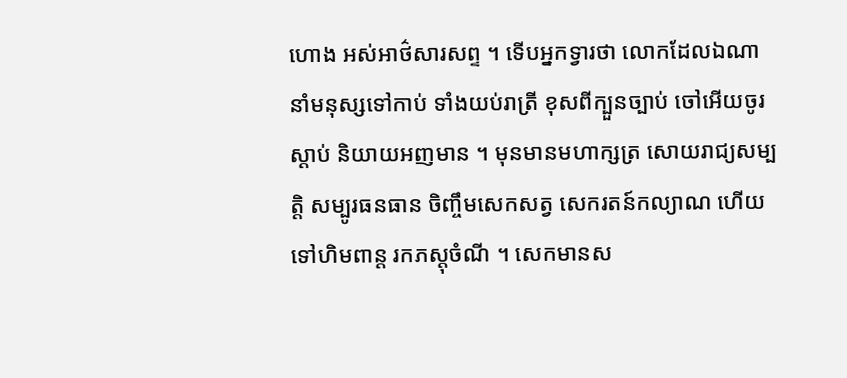ហោង អស់អាថ៌សារសព្ទ ។ ទើបអ្នកទ្វារថា លោកដែលឯណា នាំមនុស្សទៅកាប់ ទាំងយប់រាត្រី ខុសពីក្បួនច្បាប់ ចៅអើយចូរស្ដាប់ និយាយអញមាន ។ មុនមានមហាក្សត្រ សោយរាជ្យសម្បត្តិ សម្បូរធនធាន ចិញ្ចឹមសេកសត្វ សេករតន៍កល្យាណ ហើយទៅហិមពាន្ត រកភស្តុចំណី ។ សេកមានស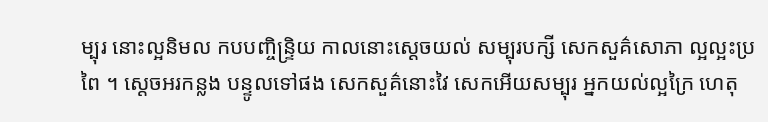ម្បុរ នោះល្អនិមល កបបញ្ចិន្ទ្រិយ កាលនោះស្ដេចយល់ សម្បុរបក្សី សេកសួគ៌សោភា ល្អល្អះប្រពៃ ។ ស្ដេចអរកន្លង បន្ទូលទៅផង សេកសួគ៌នោះវៃ សេកអើយសម្បុរ អ្នកយល់ល្អក្រៃ ហេតុ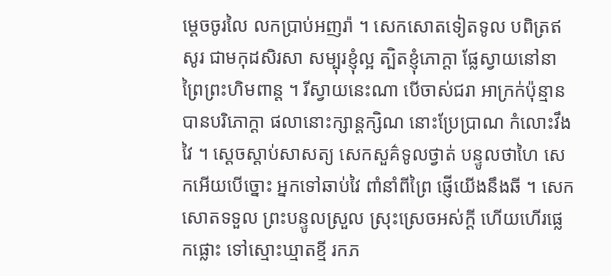ម្ដេចចូរលៃ លកប្រាប់អញរ៉ា ។ សេកសោតទៀតទូល បពិត្រឥសូរ ជាមកុដសិរសា សម្បុរខ្ញុំល្អ ត្បិតខ្ញុំភោក្ដា ផ្លែស្វាយនៅនា ព្រៃព្រះហិមពាន្ត ។ រីស្វាយនេះណា បើចាស់ជរា អាក្រក់ប៉ុន្មាន បានបរិភោក្ដា ផលានោះក្សាន្តក្សិណ នោះប្រែប្រាណ កំលោះវឹងវៃ ។ ស្ដេចស្ដាប់សាសត្យ សេកសួគ៌ទូលថ្វាត់ បន្ទូលថាហៃ សេកអើយបើច្នោះ អ្នកទៅឆាប់វៃ ពាំនាំពីព្រៃ ផ្ញើយើងនឹងឆី ។ សេកសោតទទួល ព្រះបន្ទូលស្រួល ស្រុះស្រេចអស់ក្ដី ហើយហើរផ្លេកផ្លោះ ទៅស្មោះឃ្មាតខ្មី រកភ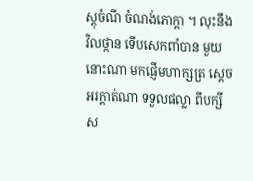ស្តុចំណី ចំណង់ភោក្ដា ។ លុះនឹងវិលថ្កាន ទើបសេកពាំបាន មួយនោះណា មកផ្ញើមហាក្សត្រ ស្ដេចអរក្ដាត់ណា ទទួលផល្លា ពីបក្សីស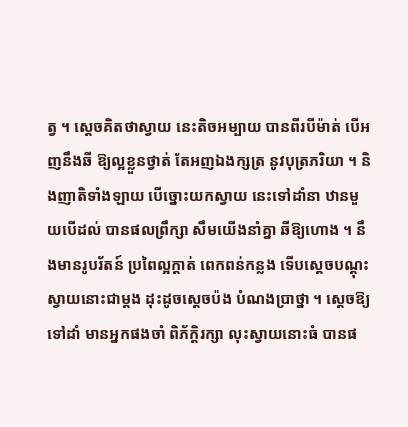ត្វ ។ ស្ដេចគិតថាស្វាយ នេះតិចអម្បាយ បានពីរបីម៉ាត់ បើអញនឹងឆី ឱ្យល្អខ្លួនថ្វាត់ តែអញឯងក្សត្រ នូវបុត្រភរិយា ។ និងញាតិទាំងឡាយ បើច្នោះយកស្វាយ នេះទៅដាំនា ឋានមួយបើដល់ បានផលព្រឹក្សា សឹមយើងនាំគ្នា ឆីឱ្យហោង ។ នឹងមានរូបរ័តន៍ ប្រពៃល្អក្ដាត់ ពេកពន់កន្លង ទើបស្ដេចបណ្ដុះ ស្វាយនោះជាម្ដង ដុះដូចស្ដេចប៉ង បំណងប្រាថ្នា ។ ស្ដេចឱ្យទៅដាំ មានអ្នកផងចាំ ពិភ័ក្ដិរក្សា លុះស្វាយនោះធំ បានផ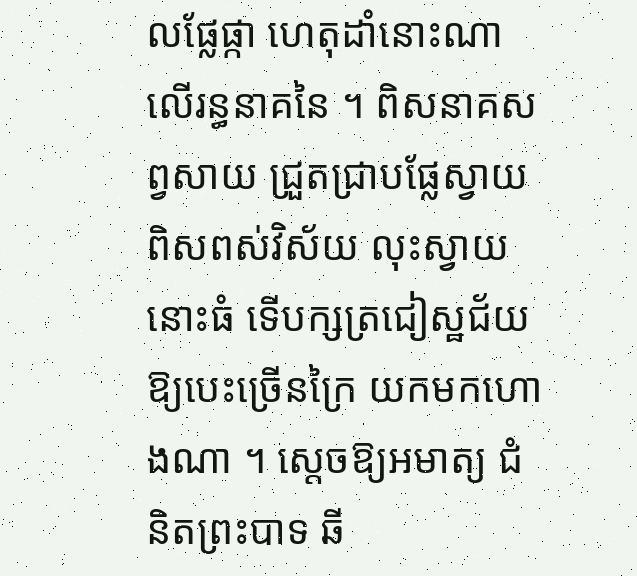លផ្លែផ្កា ហេតុដាំនោះណា លើរន្ធនាគនៃ ។ ពិសនាគសព្វសាយ ជ្រួតជ្រាបផ្លែស្វាយ ពិសពស់វិស័យ លុះស្វាយនោះធំ ទើបក្សត្រជៀស្ឋជ័យ ឱ្យបេះច្រើនក្រៃ យកមកហោងណា ។ ស្ដេចឱ្យអមាត្យ ជំនិតព្រះបាទ ឆី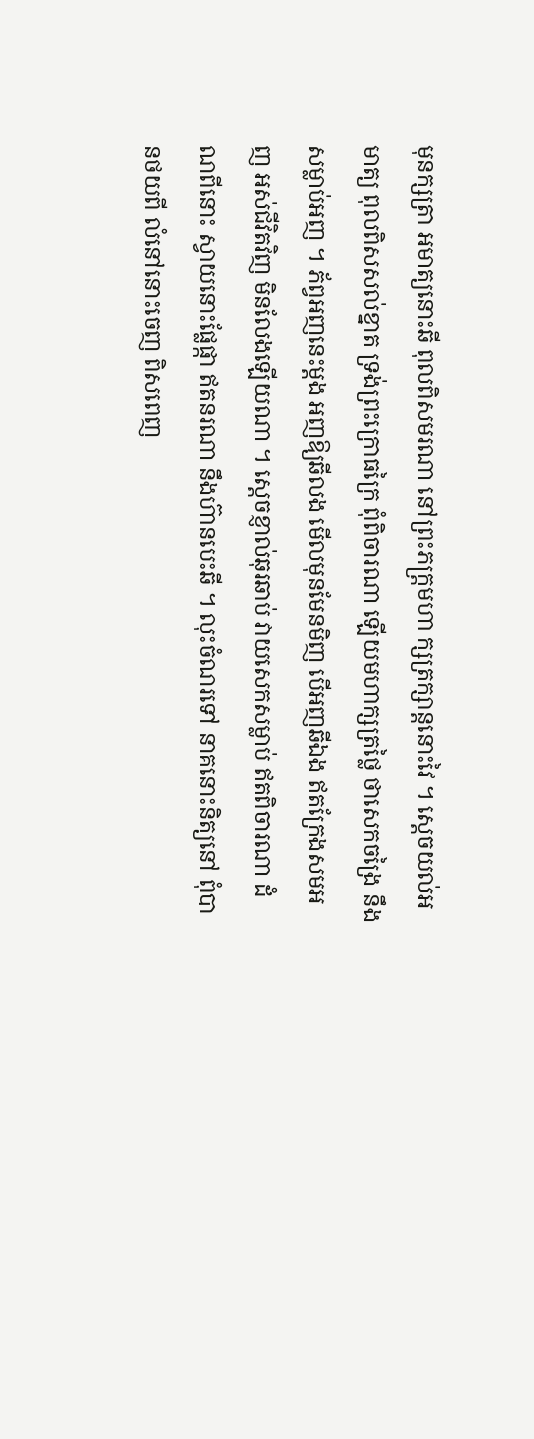មុនក្សត្រា អមាត្យនោះឆី ពុលពិសមរណា នៅព្រះភក្ត្រមហា ក្សត្រក្សាន្តនោះវៃ ។ ស្ដេចយល់អមាត្យ ពុលពិសសល់ខ្នាត ទ្រង់ព្រះក្រោធក្រៃ ពុំពិចារណា ឡើយមហាក្សត្រថ្លៃ ថាសេកចង្រៃ នឹងសម្លាប់អញ ។ ភ័ព្វអញនេះម្ដង អញឱ្យឆីលង មើលមុនមែនមិញ បើអញឆីឯង ឥតក្រែងសមអញ អស់ជីវិតវិញ មិនលែងឡើយណា ។ ស្ដេចខ្ញាល់ឆុរឆាប់ វាយសេកសម្លាប់ ឥតពិចារណា ដំណពីនោះ ស្វាយនោះផ្លែផ្កា ឥតនរណា នឹងហ៊ានបេះឆី ។ លុះចំណរទៅ នាគនោះនិត្យនៅ ពុំបានថយពី លំនៅនោះចេញ ពិសពេញ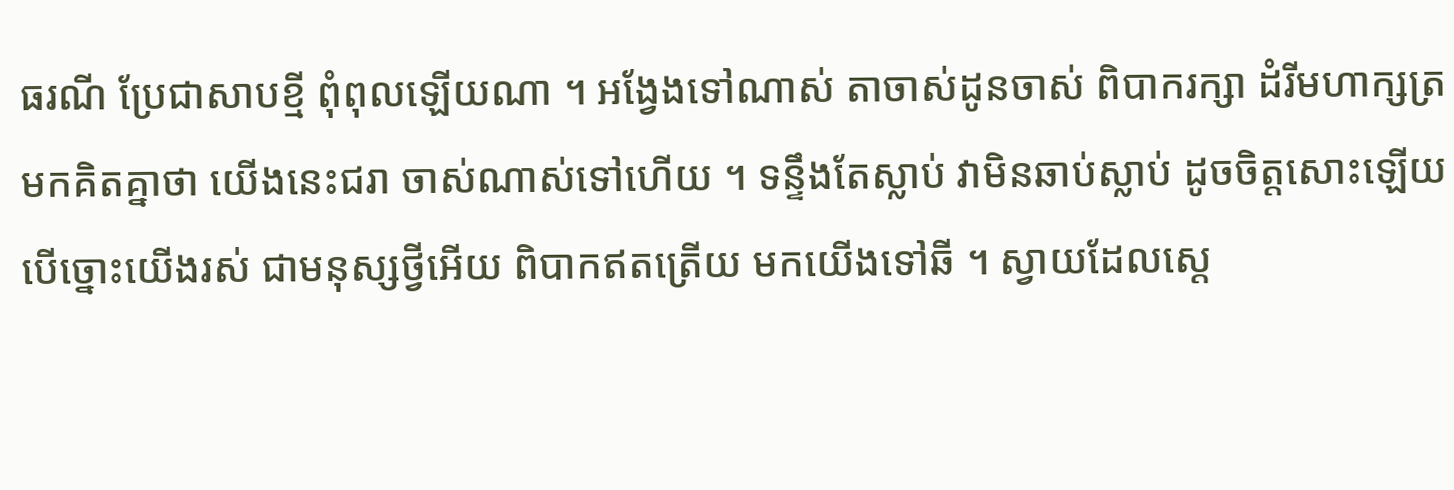ធរណី ប្រែជាសាបខ្មី ពុំពុលឡើយណា ។ អង្វែងទៅណាស់ តាចាស់ដូនចាស់ ពិបាករក្សា ដំរីមហាក្សត្រ មកគិតគ្នាថា យើងនេះជរា ចាស់ណាស់ទៅហើយ ។ ទន្ទឹងតែស្លាប់ វាមិនឆាប់ស្លាប់ ដូចចិត្តសោះឡើយ បើច្នោះយើងរស់ ជាមនុស្សថ្វីអើយ ពិបាកឥតត្រើយ មកយើងទៅឆី ។ ស្វាយដែលស្តេ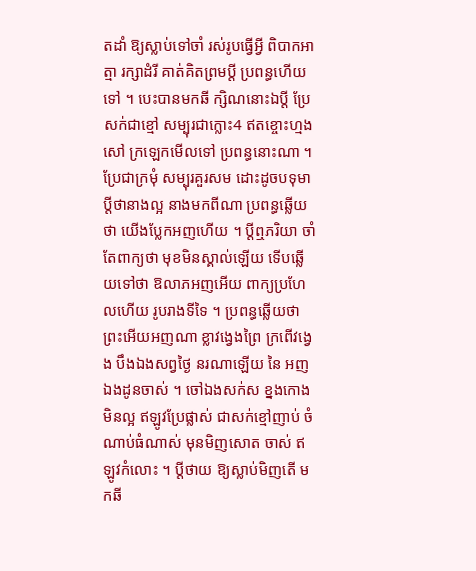តដាំ ឱ្យស្លាប់ទៅចាំ រស់រូបធ្វើអ្វី ពិបាកអាត្មា រក្សាដំរី គាត់គិតព្រមប្ដី ប្រពន្ធហើយទៅ ។ បេះបានមកឆី ក្សិណនោះឯប្ដី ប្រែសក់ជាខ្មៅ សម្បុរជាក្លោះ4 ឥតខ្ចោះហ្មងសៅ ក្រឡេកមើលទៅ ប្រពន្ធនោះណា ។ ប្រែជាក្រមុំ សម្បុរគួរសម ដោះដូចបទុមា ប្ដីថានាងល្អ នាងមកពីណា ប្រពន្ធឆ្លើយថា យើងប្លែកអញហើយ ។ ប្ដីឮភរិយា ចាំតែពាក្យថា មុខមិនស្គាល់ឡើយ ទើបឆ្លើយទៅថា ឱលាភអញអើយ ពាក្យប្រហែលហើយ រូបរាងទីទៃ ។ ប្រពន្ធឆ្លើយថា ព្រះអើយអញណា ខ្លាវង្វេងព្រៃ ក្រពើវង្វេង បឹងឯងសព្វថ្ងៃ នរណាឡើយ នៃ អញឯងដូនចាស់ ។ ចៅឯងសក់ស ខ្នងកោងមិនល្អ ឥឡូវប្រែផ្លាស់ ជាសក់ខ្មៅញាប់ ចំណាប់ធំណាស់ មុនមិញសោត ចាស់ ឥឡូវកំលោះ ។ ប្ដីថាយ ឱ្យស្លាប់មិញតើ មកឆី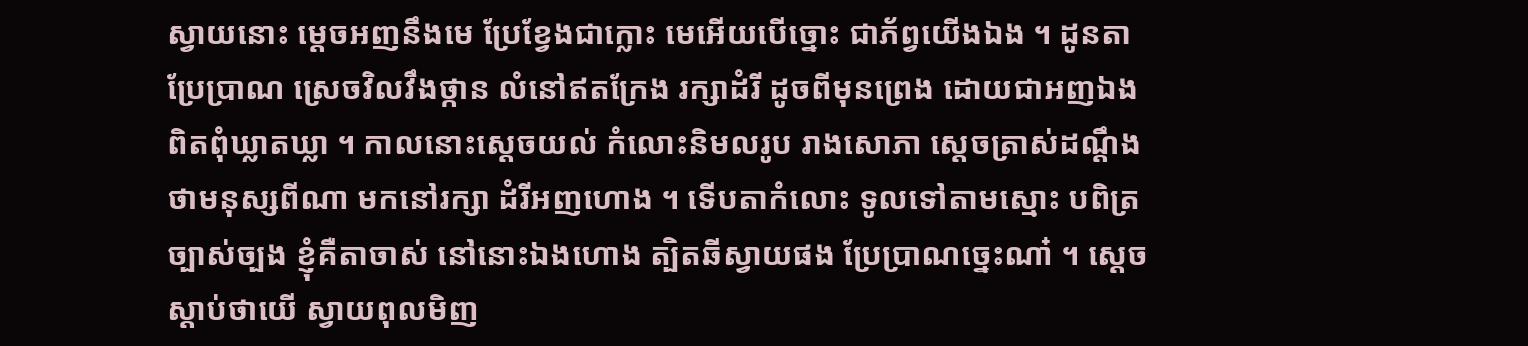ស្វាយនោះ ម្ដេចអញនឹងមេ ប្រែខ្វែងជាក្លោះ មេអើយបើច្នោះ ជាភ័ព្វយើងឯង ។ ដូនតាប្រែប្រាណ ស្រេចវិលវឹងថ្កាន លំនៅឥតក្រែង រក្សាដំរី ដូចពីមុនព្រេង ដោយជាអញឯង ពិតពុំឃ្លាតឃ្លា ។ កាលនោះស្ដេចយល់ កំលោះនិមលរូប រាងសោភា ស្ដេចត្រាស់ដណ្ដឹង ថាមនុស្សពីណា មកនៅរក្សា ដំរីអញហោង ។ ទើបតាកំលោះ ទូលទៅតាមស្មោះ បពិត្រច្បាស់ច្បង ខ្ញុំគឺតាចាស់ នៅនោះឯងហោង ត្បិតឆីស្វាយផង ប្រែប្រាណច្នេះណា៎ ។ ស្ដេចស្ដាប់ថាយើ ស្វាយពុលមិញ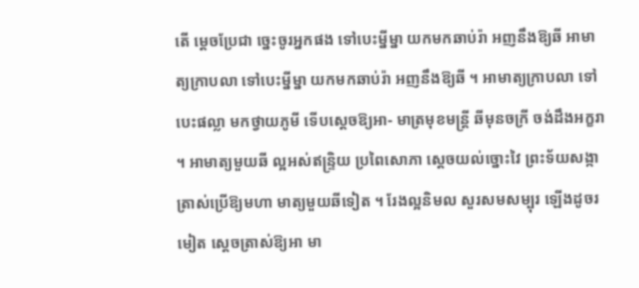តើ ម្ដេចប្រែជា ច្នេះចូរអ្នកផង ទៅបេះម្នីម្នា យកមកឆាប់រ៉ា អញនឹងឱ្យឆី អាមាត្យក្រាបលា ទៅបេះម្នីម្នា យកមកឆាប់រ៉ា អញនឹងឱ្យឆី ។ អាមាត្យក្រាបលា ទៅបេះផល្លា មកថ្វាយភូមី ទើបស្ដេចឱ្យអា- មាត្រមុខមន្ត្រី ឆីមុនចក្រី ចង់ដឹងអក្ខរា ។ អាមាត្យមួយឆី ល្អអស់ឥន្ទ្រិយ ប្រពៃសោភា ស្ដេចយល់ច្នោះវៃ ព្រះទ័យសង្កា ត្រាស់ប្រើឱ្យមហា មាត្យមួយឆីទៀត ។ រែងល្អនិមល សួរសមសម្បុរ ឡើងដូចរមៀត ស្ដេចត្រាស់ឱ្យអា មា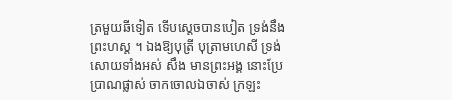ត្រមួយឆីទៀត ទើបស្ដេចបានបៀត ទ្រង់នឹងព្រះហស្ត ។ ឯងឱ្យបុត្រី បុត្រាមហេសី ទ្រង់សោយទាំងអស់ សឹង មានព្រះអង្គ នោះប្រែប្រាណផ្លាស់ ចាកចោលឯចាស់ ក្រឡះ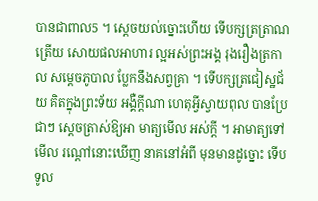បានជាពាល5 ។ ស្ដេចយល់ច្នោះហើយ ទើបក្សត្រត្រាណត្រើយ សោយផលអាហារ ល្អអស់ព្រះអង្គ រុងរឿងត្រកាល សម្ដេចភូបាល ប្លែកនឹងសព្វគ្រា ។ ទើបក្សត្រជៀស្ឋជ័យ គិតក្នុងព្រះទ័យ អង្គឺក្ដីណា ហេតុអ្វីស្វាយពុល បានប្រែជាៗ ស្ដេចត្រាស់ឱ្យអា មាត្យមើល អស់ក្ដី ។ អាមាត្យទៅមើល រណ្ដៅនោះឃើញ នាគនៅអំពី មុនមានដូច្នោះ ទើបទូល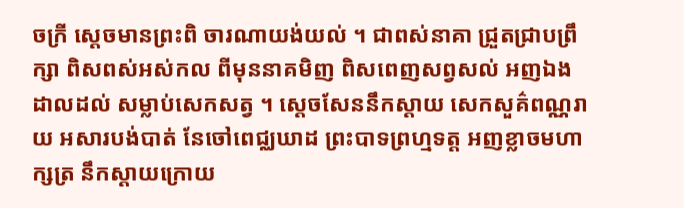ចក្រី ស្ដេចមានព្រះពិ ចារណាយង់យល់ ។ ជាពស់នាគា ជ្រួតជ្រាបព្រឹក្សា ពិសពស់អស់កល ពីមុននាគមិញ ពិសពេញសព្វសល់ អញឯងដាលដល់ សម្លាប់សេកសត្វ ។ ស្ដេចសែននឹកស្ដាយ សេកសួគ៌ពណ្ណរាយ អសារបង់បាត់ នែចៅពេជ្ឈឃាដ ព្រះបាទព្រហ្មទត្ត អញខ្លាចមហាក្សត្រ នឹកស្ដាយក្រោយ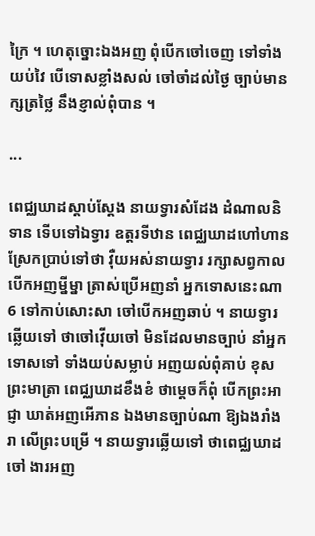ក្រៃ ។ ហេតុច្នោះឯងអញ ពុំបើកចៅចេញ ទៅទាំងយប់វៃ បើទោសខ្លាំងសល់ ចៅចាំដល់ថ្ងៃ ច្បាប់មានក្សត្រថ្លៃ នឹងខ្ញាល់ពុំបាន ។

...

ពេជ្ឈឃាដស្ដាប់ស្ដែង នាយទ្វារសំដែង ដំណាលនិទាន ទើបទៅឯទ្វារ ឧត្តរទីឋាន ពេជ្ឈឃាដហៅហាន ស្រែកប្រាប់ទៅថា វ៉ឺយអស់នាយទ្វារ រក្សាសព្វកាល បើកអញម្នីម្នា ត្រាស់ប្រើអញនាំ អ្នកទោសនេះណា6 ទៅកាប់សោះសា ចៅបើកអញឆាប់ ។ នាយទ្វារឆ្លើយទៅ ថាចៅវ៉ើយចៅ មិនដែលមានច្បាប់ នាំអ្នកទោសទៅ ទាំងយប់សម្លាប់ អញយល់ពុំគាប់ ខុសព្រះមាត្រា ពេជ្ឈឃាដខឹងខំ ថាម្ដេចក៏ពុំ បើកព្រះអាជ្ញា ឃាត់អញអើភាន ឯងមានច្បាប់ណា ឱ្យឯងរាំងរា លើព្រះបម្រើ ។ នាយទ្វារឆ្លើយទៅ ថាពេជ្ឈឃាដចៅ ងារអញ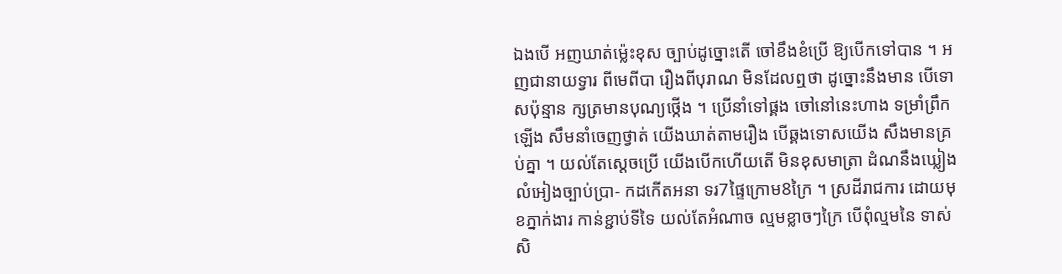ឯងបើ អញឃាត់ម្ល៉េះខុស ច្បាប់ដូច្នោះតើ ចៅខឹងខំប្រើ ឱ្យបើកទៅបាន ។ អញជានាយទ្វារ ពីមេពីបា រឿងពីបុរាណ មិនដែលឮថា ដូច្នោះនឹងមាន បើទោសប៉ុន្មាន ក្សត្រមានបុណ្យថ្កើង ។ ប្រើនាំទៅផ្គង ចៅនៅនេះហាង ទម្រាំព្រឹកឡើង សឹមនាំចេញថ្វាត់ យើងឃាត់តាមរឿង បើឆ្គងទោសយើង សឹងមានគ្រប់គ្នា ។ យល់តែស្ដេចប្រើ យើងបើកហើយតើ មិនខុសមាត្រា ដំណនឹងឃ្លៀង លំអៀងច្បាប់ប្រា- កដកើតអនា ទរ7ផ្ទៃក្រោម8ក្រៃ ។ ស្រដីរាជការ ដោយមុខភ្នាក់ងារ កាន់ខ្ជាប់ទីទៃ យល់តែអំណាច ល្មមខ្លាចៗក្រៃ បើពុំល្មមនៃ ទាស់សិ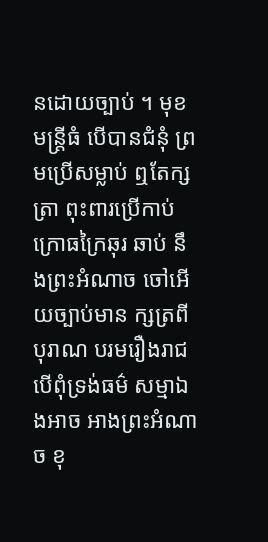នដោយច្បាប់ ។ មុខមន្ត្រីធំ បើបានជំនុំ ព្រមប្រើសម្លាប់ ឮតែក្សត្រា ពុះពារប្រើកាប់ ក្រោធក្រៃឆុរ ឆាប់ នឹងព្រះអំណាច ចៅអើយច្បាប់មាន ក្សត្រពីបុរាណ បរមរឿងរាជ បើពុំទ្រង់ធម៌ សម្មាឯងអាច អាងព្រះអំណាច ខុ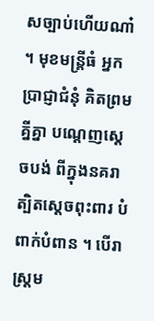សច្បាប់ហើយណា៎ ។ មុខមន្ត្រីធំ អ្នកប្រាជ្ញាជំនុំ គិតព្រមគ្នីគ្នា បណ្ដេញស្ដេចបង់ ពីក្នុងនគរា ត្បិតស្ដេចពុះពារ បំពាក់បំពាន ។ បើរាស្ត្រម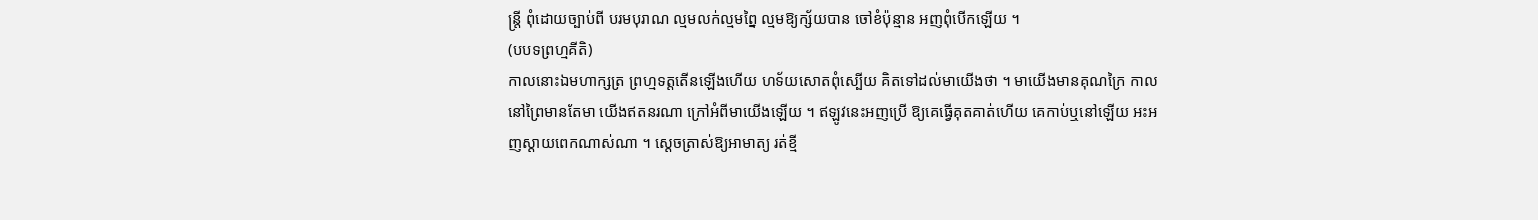ន្ត្រី ពុំដោយច្បាប់ពី បរមបុរាណ ល្មមលក់ល្មមព្នៃ ល្មមឱ្យក្ស័យបាន ចៅខំប៉ុន្មាន អញពុំបើកឡើយ ។
(បបទព្រហ្មគីតិ)
កាលនោះឯមហាក្សត្រ ព្រហ្មទត្តតើនឡើងហើយ ហទ័យសោតពុំស្បើយ គិតទៅដល់មាយើងថា ។ មាយើងមានគុណក្រៃ កាលនៅព្រៃមានតែមា យើងឥតនរណា ក្រៅអំពីមាយើងឡើយ ។ ឥឡូវនេះអញប្រើ ឱ្យគេធ្វើគុតគាត់ហើយ គេកាប់ឬនៅឡើយ អះអញស្ដាយពេកណាស់ណា ។ ស្ដេចត្រាស់ឱ្យអាមាត្យ រត់ខ្មី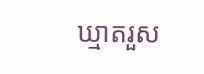ឃ្មាតរួស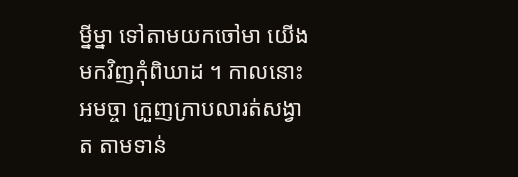ម្នីម្នា ទៅតាមយកចៅមា យើងមកវិញកុំពិឃាដ ។ កាលនោះអមច្ចា ក្រួញក្រាបលារត់សង្វាត តាមទាន់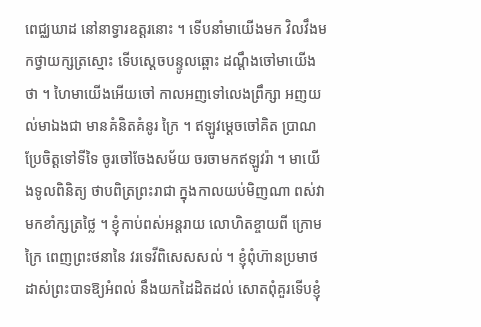ពេជ្ឈឃាដ នៅនាទ្វារឧត្តរនោះ ។ ទើបនាំមាយើងមក វិលវឹងមកថ្វាយក្សត្រស្មោះ ទើបស្ដេចបន្ទូលឆ្ពោះ ដណ្ដឹងចៅមាយើងថា ។ ហៃមាយើងអើយចៅ កាលអញទៅលេងព្រឹក្សា អញយល់មាឯងជា មានគំនិតគំនូរ ក្រៃ ។ ឥឡូវម្ដេចចៅគិត ប្រាណប្រែចិត្តទៅទីទៃ ចូរចៅចែងសម័យ ចរចាមកឥឡូវរ៉ា ។ មាយើងទូលពិនិត្យ ថាបពិត្រព្រះរាជា ក្នុងកាលយប់មិញណា ពស់វាមកខាំក្សត្រថ្លៃ ។ ខ្ញុំកាប់ពស់អន្តរាយ លោហិតខ្ចាយពី ក្រោមក្រៃ ពេញព្រះថនានៃ វរទេវីពិសេសសល់ ។ ខ្ញុំពុំហ៊ានប្រមាថ ដាស់ព្រះបាទឱ្យអំពល់ នឹងយកដៃដិតដល់ សោតពុំគួរទើបខ្ញុំ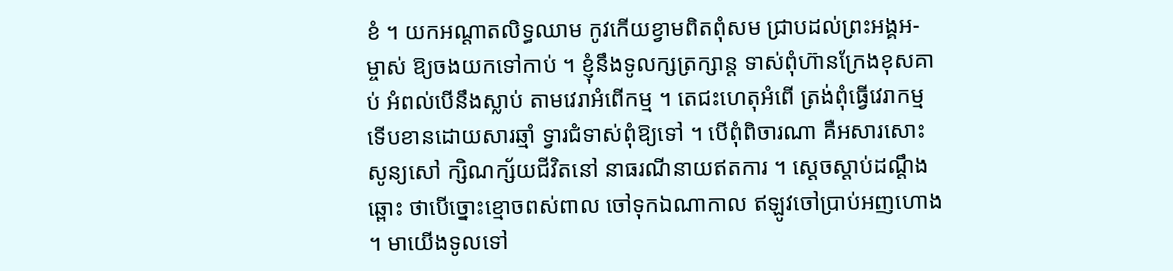ខំ ។ យកអណ្ដាតលិទ្ធឈាម កូវកើយខ្វាមពិតពុំសម ជ្រាបដល់ព្រះអង្គអ- ម្ចាស់ ឱ្យចងយកទៅកាប់ ។ ខ្ញុំនឹងទូលក្សត្រក្សាន្ត ទាស់ពុំហ៊ានក្រែងខុសគាប់ អំពល់បើនឹងស្លាប់ តាមវេរាអំពើកម្ម ។ តេជះហេតុអំពើ ត្រង់ពុំធ្វើវេរាកម្ម ទើបខានដោយសារឆ្មាំ ទ្វារជំទាស់ពុំឱ្យទៅ ។ បើពុំពិចារណា គឺអសារសោះសូន្យសៅ ក្សិណក្ស័យជីវិតនៅ នាធរណីនាយឥតការ ។ ស្ដេចស្ដាប់ដណ្ដឹងឆ្ពោះ ថាបើច្នោះខ្មោចពស់ពាល ចៅទុកឯណាកាល ឥឡូវចៅប្រាប់អញហោង ។ មាយើងទូលទៅ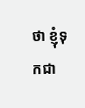ថា ខ្ញុំទុកជា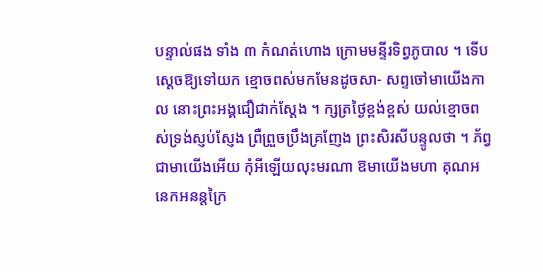បន្ទាល់ផង ទាំង ៣ កំណត់ហោង ក្រោមមន្ទីរទិព្វភូបាល ។ ទើបស្ដេចឱ្យទៅយក ខ្មោចពស់មកមែនដូចសា- សព្ទចៅមាយើងកាល នោះព្រះអង្គជឿជាក់ស្ដែង ។ ក្សត្រថ្ងៃខ្ពង់ខ្ពស់ យល់ខ្មោចពស់ទ្រង់ស្ញប់ស្ញែង ព្រឺព្រួចប្រឹងគ្រញែង ព្រះសិរសីបន្ទូលថា ។ ភ័ព្វជាមាយើងអើយ កុំអីឡើយលុះមរណា ឱមាយើងមហា គុណអនេកអនន្តក្រៃ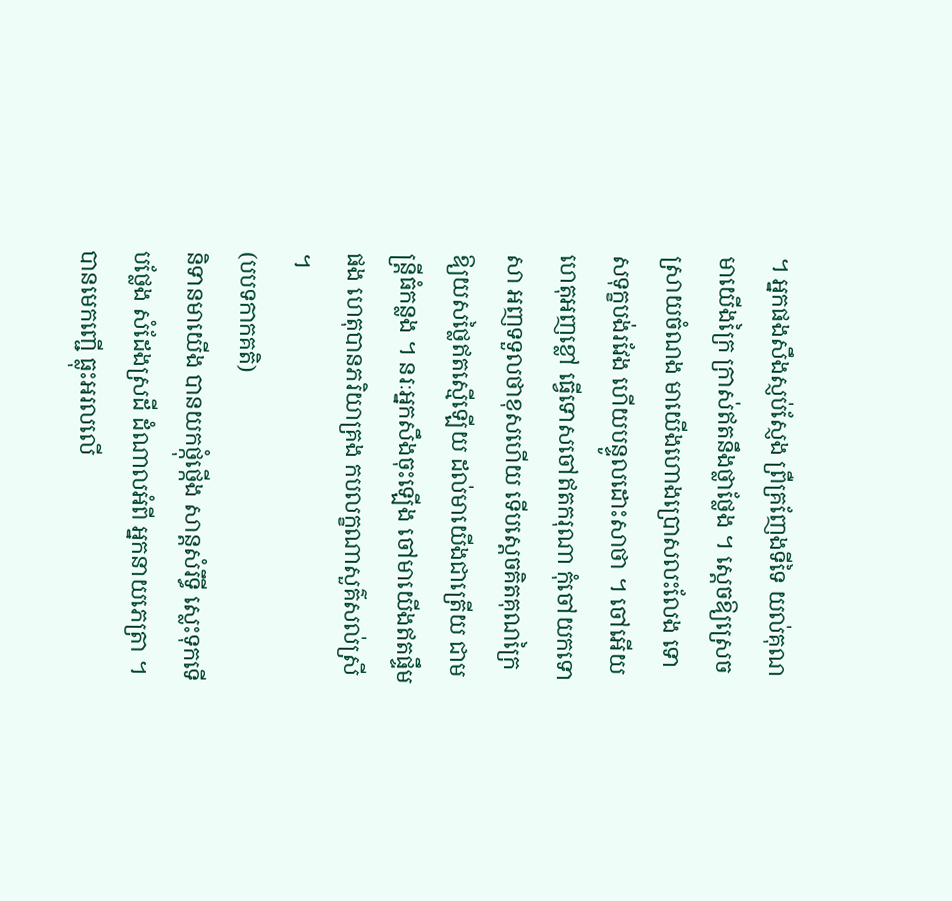។ អ្នកផងសឹងស្ញប់ស្ញែង ព្រឺគ្រញែងទីទៃ យល់គុណមាយើងក្រៃ ក្រាស់ឥតនឹងថ្លាថ្លែង ។ ស្ដេចឱ្យស្រេចស្រាយចំណង មាយើងហោងប្រោសលះលែង ទោសទុក្ខបង់រវែង ហើយបន្ទូលដោះសាថា ។ ចៅអើយ ហេតុអញខ្លៅ ធ្វើទោសចៅឥតករុណា កុំចៅយកទោសា អញទទួលថាខុសហើយ ទើបស្ដេចគិតគុណក្រៃ ឱ្យយសថ្លៃឥតស្មើឡើយ ដល់មាយើងជាត្រើយ ជាមន្ត្រីធំកន្លង ។ នរៈអ្នកសឹងចុះឡើង ចៅមាយើងឥតផ្ទឹមផង ហេតុបានភរិយាគ្រង កបលក្ខណាសួគ៌សល់ស្រី ។
(បបទកាកគតិ)
និទានមាយើង បានយកថ្កុំថ្កើង សាន្តសំរឹទ្ធី ស្លេះទុកទើបថ្លែង សំដែងស្រដី ដំណាលអំពី អ្នកនាយភេត្រា ។ បានមេកញ្ជើ ធ្លុះអរលលើ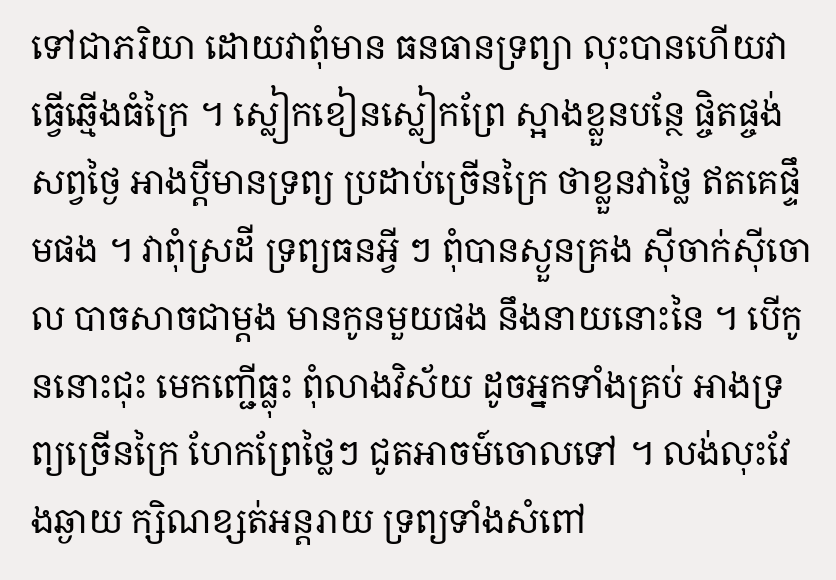ទៅជាភរិយា ដោយវាពុំមាន ធនធានទ្រព្យា លុះបានហើយវា ធ្វើឆ្មើងធំក្រៃ ។ ស្លៀកខៀនស្លៀកព្រែ ស្អាងខ្លួនបន្ថែ ផ្ចិតផ្ចង់សព្វថ្ងៃ អាងប្ដីមានទ្រព្យ ប្រដាប់ច្រើនក្រៃ ថាខ្លួនវាថ្លៃ ឥតគេផ្ទឹមផង ។ វាពុំស្រដី ទ្រព្យធនអ្វី ៗ ពុំបានស្ងួនគ្រង ស៊ីចាក់ស៊ីចោល បាចសាចជាម្ដង មានកូនមួយផង នឹងនាយនោះនៃ ។ បើកូននោះជុះ មេកញ្ជើធ្លុះ ពុំលាងវិស័យ ដូចអ្នកទាំងគ្រប់ អាងទ្រព្យច្រើនក្រៃ ហែកព្រែថ្លៃៗ ជូតអាចម៍ចោលទៅ ។ លង់លុះវែងឆ្ងាយ ក្សិណខ្សត់អន្តរាយ ទ្រព្យទាំងសំពៅ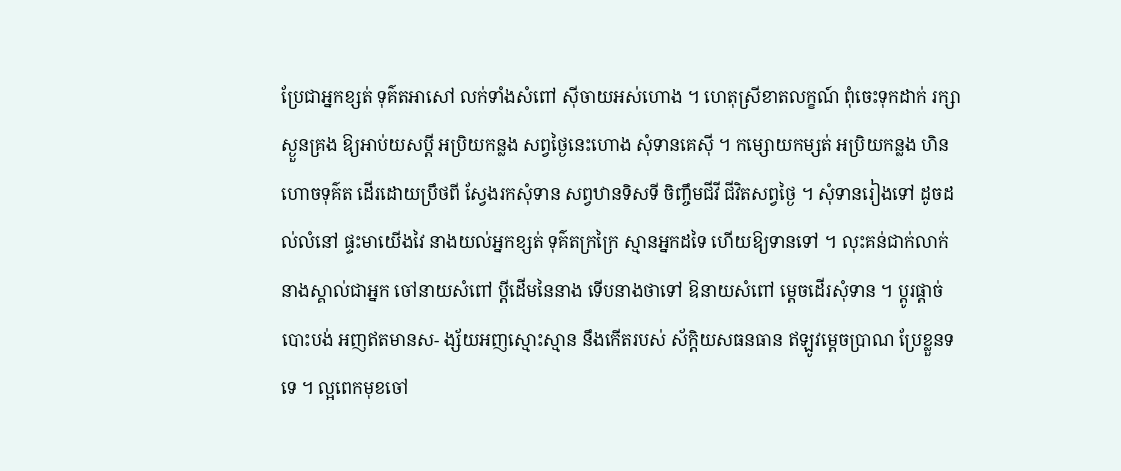ប្រែជាអ្នកខ្សត់ ទុគ៌តអាសៅ លក់ទាំងសំពៅ ស៊ីចាយអស់ហោង ។ ហេតុស្រីខាតលក្ខណ៍ ពុំចេះទុកដាក់ រក្សាស្ងួនគ្រង ឱ្យអាប់យសប្ដី អប្រិយកន្លង សព្វថ្ងៃនេះហោង សុំទានគេស៊ី ។ កម្សោយកម្សត់ អប្រិយកន្លង ហិនហោចទុគ៌ត ដើរដោយប្រឹថពី ស្វែងរកសុំទាន សព្វឋានទិសទី ចិញ្ចឹមជីវី ជីវិតសព្វថ្ងៃ ។ សុំទានរៀងទៅ ដូចដល់លំនៅ ផ្ទះមាយើងវៃ នាងយល់អ្នកខ្សត់ ទុគ៌តក្រក្រៃ ស្មានអ្នកដទៃ ហើយឱ្យទានទៅ ។ លុះគន់ជាក់លាក់ នាងស្គាល់ជាអ្នក ចៅនាយសំពៅ ប្ដីដើមនៃនាង ទើបនាងថាទៅ ឱនាយសំពៅ ម្ដេចដើរសុំទាន ។ ប្ដូរផ្ដាច់បោះបង់ អញឥតមានស- ង្ស័យអញស្មោះស្មាន នឹងកើតរបស់ ស័ក្ដិយសធនធាន ឥឡូវម្ដេចប្រាណ ប្រែខ្លួនទទេ ។ ល្អពេកមុខចៅ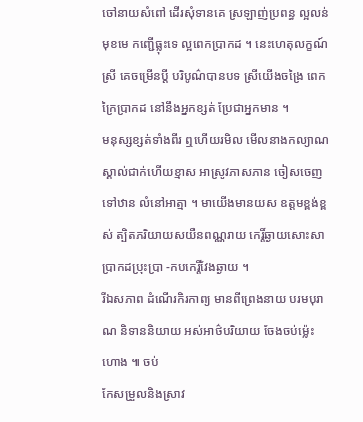ចៅនាយសំពៅ ដើរសុំទានគេ ស្រឡាញ់ប្រពន្ធ ល្អលន់មុខមេ កញ្ជើធ្លុះទេ ល្អពេកប្រាកដ ។ នេះហេតុលក្ខណ៍ស្រី គេចម្រើនប្ដី បរិបូណ៌បានបទ ស្រីយើងចង្រៃ ពេកក្រៃប្រាកដ នៅនឹងអ្នកខ្សត់ ប្រែជាអ្នកមាន ។
មនុស្សខ្សត់ទាំងពីរ ឮហើយរមិល មើលនាងកល្យាណ ស្គាល់ជាក់ហើយខ្មាស អាស្រូវភាសភាន ចៀសចេញទៅឋាន លំនៅអាត្មា ។ មាយើងមានយស ឧត្ដមខ្ពង់ខ្ពស់ ត្បិតភរិយាយសយឺនពណ្ណរាយ កេរ្តិ៍ឆ្ងាយសោះសា ប្រាកដប្រុះប្រា -កបកេរ្តិ៍វែងឆ្ងាយ ។
រីឯសភាព ដំណើរកិរកាព្យ មានពីព្រេងនាយ បរមបុរាណ និទាននិយាយ អស់អាថ៌បរិយាយ ចែងចប់ម្ល៉េះហោង ៕ ចប់
កែសម្រួលនិងស្រាវ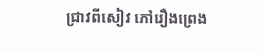ជ្រាវពីសៀវ ភៅរឿងព្រេង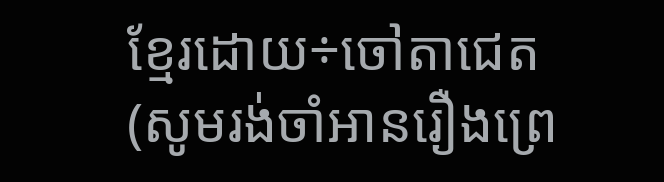ខ្មែរដោយ÷ចៅតាជេត
(សូមរង់ចាំអានរឿងព្រេ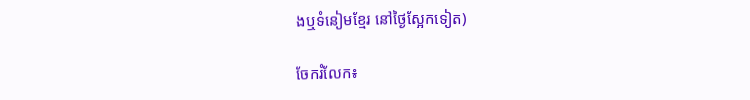ងឬទំនៀមខ្មែរ នៅថ្ងៃស្អែកទៀត)

ចែករំលែក៖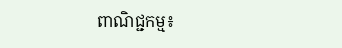ពាណិជ្ជកម្ម៖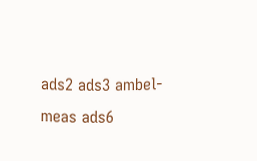ads2 ads3 ambel-meas ads6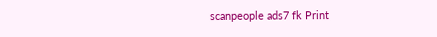scanpeople ads7 fk Print